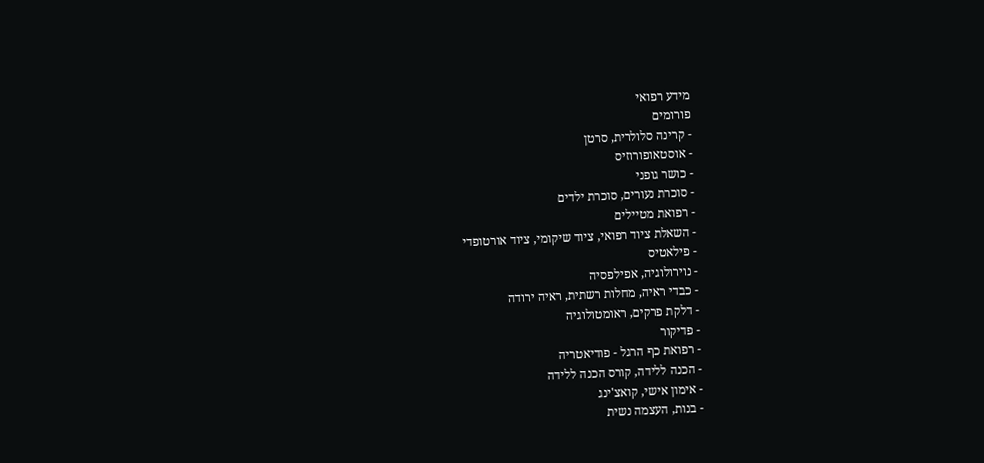מידע רפואי
פורומים
- קרינה סלולרית, סרטן
- אוסטאופורוזיס
- כושר גופני
- סוכרת נעורים, סוכרת ילדים
- רפואת מטיילים
- השאלת ציוד רפואי, ציוד שיקומי, ציוד אורטופדי
- פילאטיס
- נוירולוגיה, אפילפסיה
- כבדי ראיה, מחלות רשתית, ראיה ירודה
- דלקת פרקים, ראומטולוגיה
- פדיקור
- רפואת כף הרגל - פודיאטריה
- הכנה ללידה, קורס הכנה ללידה
- אימון אישי, קואצ'ינג
- בנות, העצמה נשית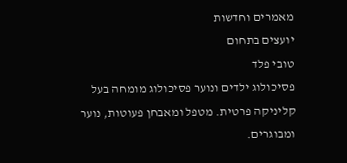מאמרים וחדשות
יועצים בתחום
טובי פלד
פסיכולוג ילדים ונוער פסיכולוג מומחה בעל קליניקה פרטית. מטפל ומאבחן פעוטות, נוער ומבוגרים.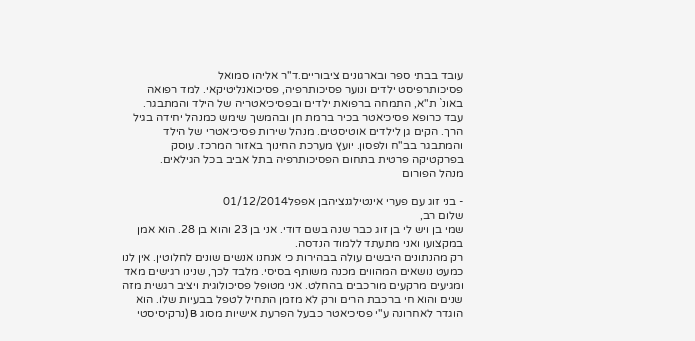עובד בבתי ספר ובארגונים ציבוריים.ד"ר אליהו סמואל
פסיכותרפיסט ילדים ונוער פסיכותרפיה, פסיכואנליטיקאי. למד רפואה באונ` ת"א, התמחה ברפואת ילדים ובפסיכיאטריה של הילד והמתבגר. עבד כרופא פסיכיאטר בכיר ברמת חן ובהמשך שימש כמנהל יחידה בגיל הרך. הקים גן לילדים אוטיסטים. מנהל שירות פסיכיאטרי של הילד והמתבגר בב"ח ולפסון. יועץ מערכת החינוך באזור המרכז. עוסק בפרקטיקה פרטית בתחום הפסיכותרפיה בתל אביב בכל הגילאים.
מנהל הפורום

- בני זוג עם פערי אינטילגנציהבן אפפל01/12/2014
שלום רב,
שמי בן ויש לי בן זוג כבר שנה בשם דודי. אני בן 23 והוא בן 28. הוא אמן במקצועו ואני מתעתד ללמוד הנדסה.
רק מהנתונים היבשים עולה בבהירות כי אנחנו אנשים שונים לחלוטין. אין לנו כמעט נושאים המהווים מכנה משותף בסיסי. מלבד לכך, שנינו רגישים מאד ומגיעים מרקעים מורכבים בהחלט. אני מטופל פסיכולוגית ויציב רגשית מזה שנים והוא חי ברכבת הרים ורק לא מזמן התחיל לטפל בבעיות שלו. הוא הוגדר לאחרונה ע"י פסיכיאטר כבעל הפרעת אישיות מסוג B (נרקיסיסטי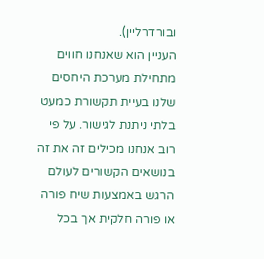ובורדרליין).
העניין הוא שאנחנו חווים מתחילת מערכת היחסים שלנו בעיית תקשורת כמעט בלתי ניתנת לגישור. על פי רוב אנחנו מכילים זה את זה בנושאים הקשורים לעולם הרגש באמצעות שיח פורה או פורה חלקית אך בכל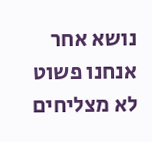נושא אחר אנחנו פשוט לא מצליחים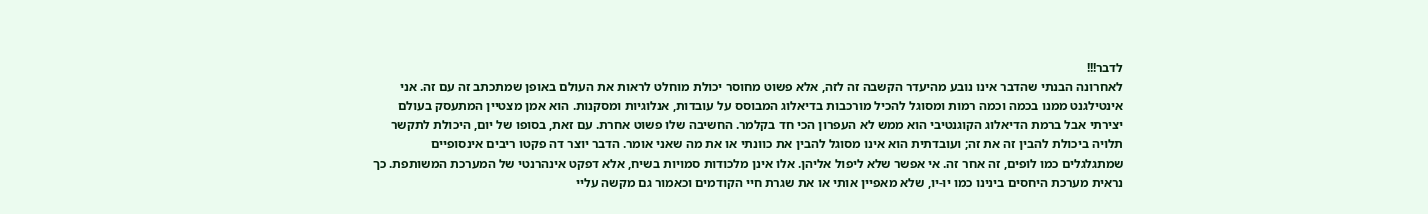לדבר!!!
לאחרונה הבנתי שהדבר אינו נובע מהיעדר הקשבה זה לזה, אלא פשוט מחוסר יכולת מוחלט לראות את העולם באופן שמתכתב זה עם זה. אני אינטילגנט ממנו בכמה וכמה רמות ומסוגל להכיל מורכבות בדיאלוג המבוסס על עובדות, אנלוגיות ומסקנות. הוא אמן מצטיין המתעסק בעולם יצירתי אבל ברמת הדיאלוג הקוגנטיבי הוא ממש לא העפרון הכי חד בקלמר. החשיבה שלו פשוט אחרת. עם זאת, בסופו של יום, היכולת לתקשר תלויה ביכולת להבין זה את זה; ועובדתית הוא אינו מסוגל להבין את כוונתי או את מה שאני אומר. הדבר יוצר דה פקטו ריבים אינסופיים שמתגלגלים כמו לופים, זה אחר זה. אי אפשר שלא ליפול אליהן. אלו אינן מלכודות סמויות בשיח, אלא דפקט אינהרנטי של המערכת המשותפת. כך נראית מערכת היחסים בינינו כמו יו-יו, שלא מאפיין אותי או את שגרת חיי הקודמים וכאמור גם מקשה עליי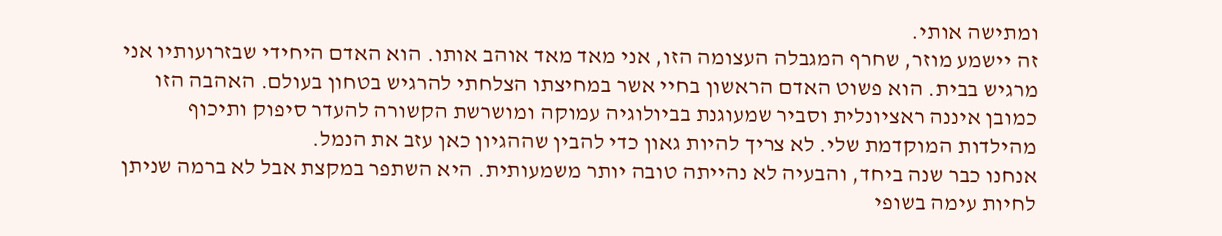ומתישה אותי.
זה יישמע מוזר, שחרף המגבלה העצומה הזו, אני מאד מאד אוהב אותו. הוא האדם היחידי שבזרועותיו אני מרגיש בבית. הוא פשוט האדם הראשון בחיי אשר במחיצתו הצלחתי להרגיש בטחון בעולם. האהבה הזו כמובן איננה ראציונלית וסביר שמעוגנת בביולוגיה עמוקה ומושרשת הקשורה להעדר סיפוק ותיכוף מהילדות המוקדמת שלי. לא צריך להיות גאון כדי להבין שההגיון כאן עזב את הנמל.
אנחנו כבר שנה ביחד, והבעיה לא נהייתה טובה יותר משמעותית. היא השתפר במקצת אבל לא ברמה שניתן לחיות עימה בשופי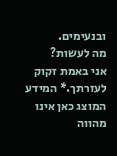ובנעימים.
מה לעשות?
אני באמת זקוק לעזרתך.* המידע המוצג כאן אינו מהווה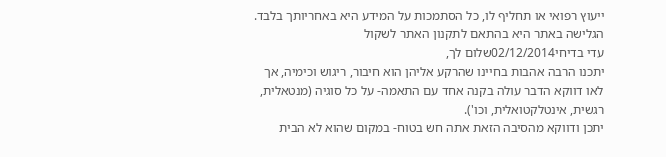ייעוץ רפואי או תחליף לו, כל הסתמכות על המידע היא באחריותך בלבד. הגלישה באתר היא בהתאם לתקנון האתר לשקול
עדי בדיחי02/12/2014שלום לך,
יתכנו הרבה אהבות בחיינו שהרקע אליהן הוא חיבור, ריגוש וכימיה, אך לאו דווקא הדבר עולה בקנה אחד עם התאמה- על כל סוגיה (מנטאלית, רגשית, אינטלקטואלית, וכו').
יתכן ודווקא מהסיבה הזאת אתה חש בטוח- במקום שהוא לא הבית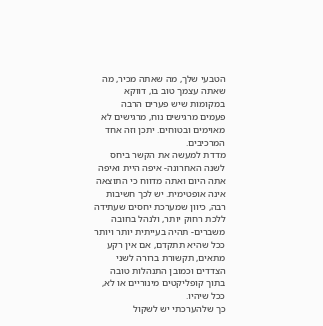הטבעי שלך, מה שאתה מכיר, מה שאתה עצמך טוב בו, דווקא במקומות שיש פערים הרבה פעמים מרגישים נוח, מרגישים לא מאוימים ובטוחים. יתכן וזה אחד המרכיבים.
מדדת למעשה את הקשר ביחס לשנה האחרונה- איפה היית ואיפה אתה היום ואתה מדווח כי התוצאה אינה אופטימית. יש לכך חשיבות רבה, כיוון שמערכת יחסים שעתידה ללכת רחוק יותר, ולנהל בחובה משברים- תהיה בעייתית יותר ויותר ככל שהיא תתקדם, אם אין רקע מתאים, תקשורת ברורה לשני הצדדים וכמובן התנהלות טובה בתוך קופליקטים מינוריים או לא, ככל שיהיו.
כך שלהערכתי יש לשקול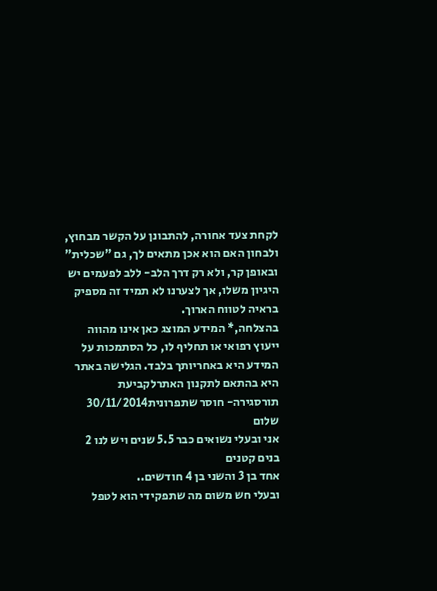לקחת צעד אחורה, להתבונן על הקשר מבחוץ, ולבחון האם הוא אכן מתאים לך, גם "שכלית" ובאופן קר, ולא רק דרך הלב- ללב לפעמים יש היגיון משלו, אך לצערנו לא תמיד זה מספיק בראיה לטווח הארוך.
בהצלחה,* המידע המוצג כאן אינו מהווה ייעוץ רפואי או תחליף לו, כל הסתמכות על המידע היא באחריותך בלבד. הגלישה באתר היא בהתאם לתקנון האתרלקביעת תורסגירה- חוסר שתפרונית30/11/2014
שלום
אני ובעלי נשואים כבר 5.5 שנים ויש לנו 2 בנים קטנים
אחד בן 3 והשני בן 4 חודשים..
ובעלי חש משום מה שתפקידי הוא לטפל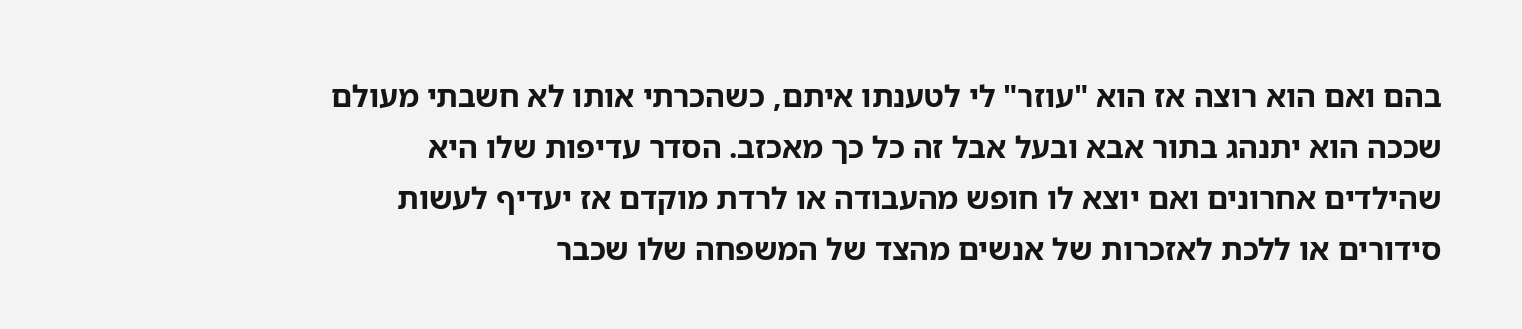בהם ואם הוא רוצה אז הוא "עוזר" לי לטענתו איתם, כשהכרתי אותו לא חשבתי מעולם שככה הוא יתנהג בתור אבא ובעל אבל זה כל כך מאכזב. הסדר עדיפות שלו היא שהילדים אחרונים ואם יוצא לו חופש מהעבודה או לרדת מוקדם אז יעדיף לעשות סידורים או ללכת לאזכרות של אנשים מהצד של המשפחה שלו שכבר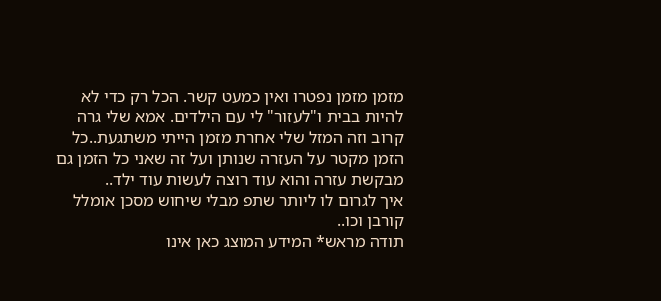מזמן מזמן נפטרו ואין כמעט קשר. הכל רק כדי לא להיות בבית ו"לעזור" לי עם הילדים. אמא שלי גרה קרוב וזה המזל שלי אחרת מזמן הייתי משתגעת..כל הזמן מקטר על העזרה שנותן ועל זה שאני כל הזמן גם מבקשת עזרה והוא עוד רוצה לעשות עוד ילד..
איך לגרום לו ליותר שתפ מבלי שיחוש מסכן אומלל קורבן וכו..
תודה מראש* המידע המוצג כאן אינו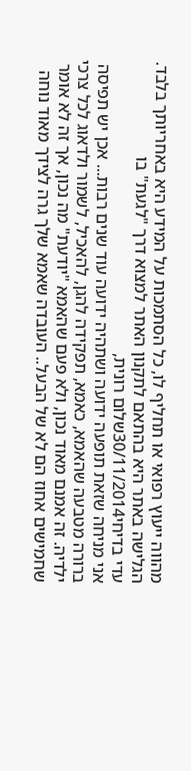מהווה ייעוץ רפואי או תחליף לו, כל הסתמכות על המידע היא באחריותך בלבד. הגלישה באתר היא בהתאם לתקנון האתר למצוא דרך "לגעת" בו
עדי בדיחי30/11/2014שלום רונית,
אני מניחה שזאת תופעה ידועה ושתהיה ידועה עוד שנים רבות... אכן יש תפיסה ברורה מטבעה שהאמא, כאמא, תפקידה להגן, להאכיל, לשמור ולדאוג לכל צרכי ילדיה. זה אמנם מאוד נכון, ולא פעם שהאמא "יודעת" מה נכון, אך זה לא אומר שחמישים אחוז הם לא של הבעל.. העובדה שאמא שלך גרה לצידך מאוד נוחה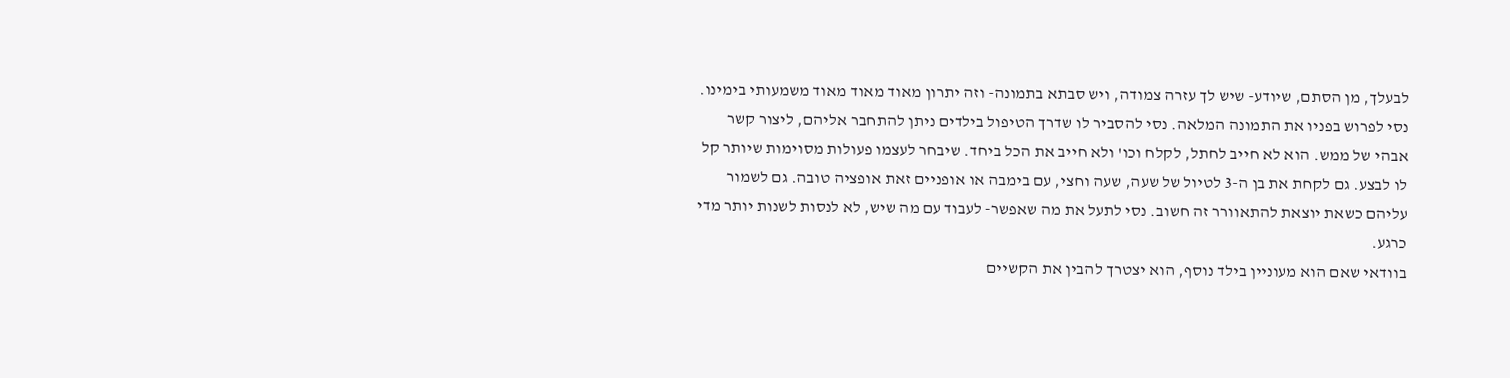לבעלך, מן הסתם, שיודע- שיש לך עזרה צמודה, ויש סבתא בתמונה- וזה יתרון מאוד מאוד מאוד משמעותי בימינו.
נסי לפרוש בפניו את התמונה המלאה. נסי להסביר לו שדרך הטיפול בילדים ניתן להתחבר אליהם, ליצור קשר אבהי של ממש. הוא לא חייב לחתל, לקלח וכו' ולא חייב את הכל ביחד. שיבחר לעצמו פעולות מסוימות שיותר קל לו לבצע. גם לקחת את בן ה-3 לטיול של שעה, שעה וחצי, עם בימבה או אופניים זאת אופציה טובה. גם לשמור עליהם כשאת יוצאת להתאוורר זה חשוב. נסי לתעל את מה שאפשר- לעבוד עם מה שיש, לא לנסות לשנות יותר מדי כרגע.
בוודאי שאם הוא מעוניין בילד נוסף, הוא יצטרך להבין את הקשיים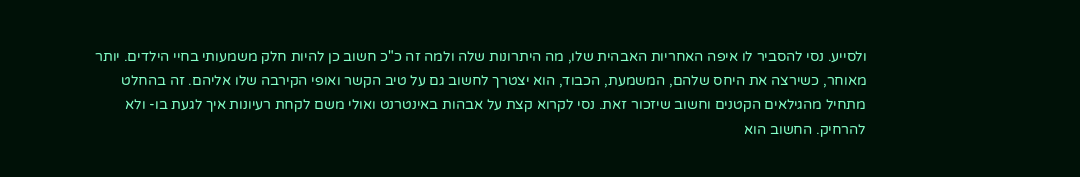ולסייע. נסי להסביר לו איפה האחריות האבהית שלו, מה היתרונות שלה ולמה זה כ"כ חשוב כן להיות חלק משמעותי בחיי הילדים. יותר מאוחר, כשירצה את היחס שלהם, המשמעת, הכבוד, הוא יצטרך לחשוב גם על טיב הקשר ואופי הקירבה שלו אליהם. זה בהחלט מתחיל מהגילאים הקטנים וחשוב שיזכור זאת. נסי לקרוא קצת על אבהות באינטרנט ואולי משם לקחת רעיונות איך לגעת בו- ולא להרחיק. החשוב הוא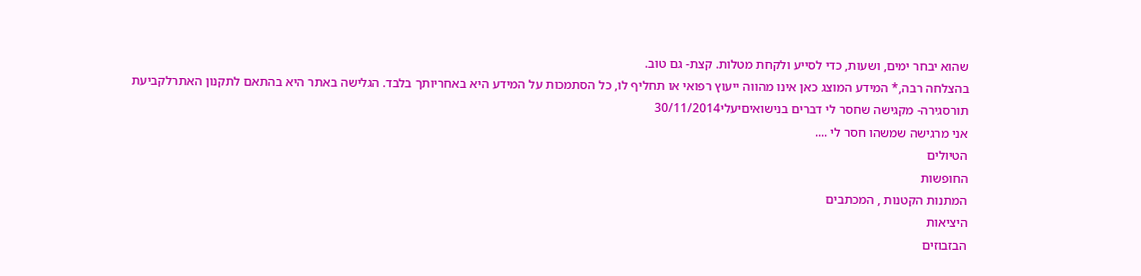שהוא יבחר ימים, ושעות, כדי לסייע ולקחת מטלות. קצת- גם טוב.
בהצלחה רבה,* המידע המוצג כאן אינו מהווה ייעוץ רפואי או תחליף לו, כל הסתמכות על המידע היא באחריותך בלבד. הגלישה באתר היא בהתאם לתקנון האתרלקביעת תורסגירה- מקגישה שחסר לי דברים בנישואיםיעלי30/11/2014
אני מרגישה שמשהו חסר לי ....
הטיולים
החופשות
המתנות הקטנות , המכתבים
היציאות
הבזבוזים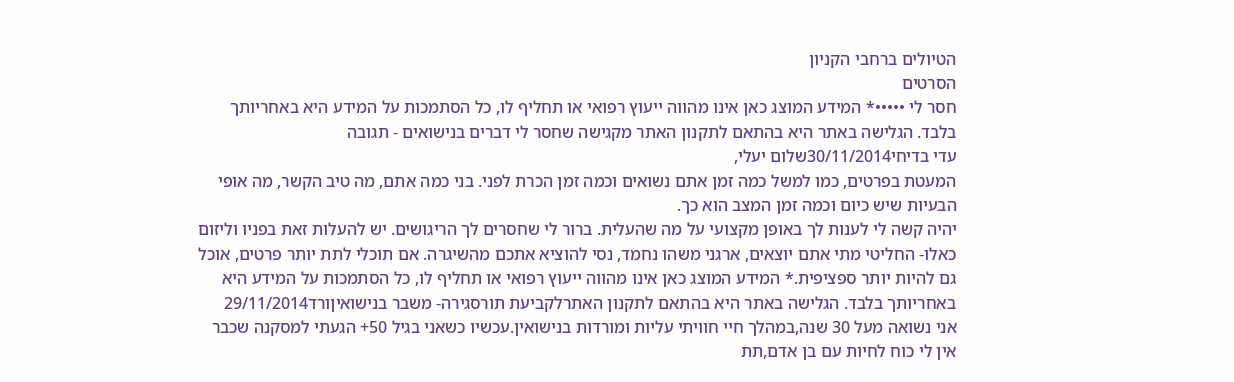הטיולים ברחבי הקניון
הסרטים
חסר לי •••••* המידע המוצג כאן אינו מהווה ייעוץ רפואי או תחליף לו, כל הסתמכות על המידע היא באחריותך בלבד. הגלישה באתר היא בהתאם לתקנון האתר מקגישה שחסר לי דברים בנישואים - תגובה
עדי בדיחי30/11/2014שלום יעלי,
המעטת בפרטים, כמו למשל כמה זמן אתם נשואים וכמה זמן הכרת לפני. בני כמה אתם, מה טיב הקשר, מה אופי הבעיות שיש כיום וכמה זמן המצב הוא כך.
יהיה קשה לי לענות לך באופן מקצועי על מה שהעלית. ברור לי שחסרים לך הריגושים. יש להעלות זאת בפניו וליזום כאלו- החליטי מתי אתם יוצאים, ארגני משהו נחמד, נסי להוציא אתכם מהשיגרה. אם תוכלי לתת יותר פרטים, אוכל גם להיות יותר ספציפית.* המידע המוצג כאן אינו מהווה ייעוץ רפואי או תחליף לו, כל הסתמכות על המידע היא באחריותך בלבד. הגלישה באתר היא בהתאם לתקנון האתרלקביעת תורסגירה- משבר בנישואיןורד29/11/2014
אני נשואה מעל 30 שנה,במהלך חיי חוויתי עליות ומורדות בנישואין.עכשיו כשאני בגיל 50+ הגעתי למסקנה שכבר אין לי כוח לחיות עם בן אדם,תת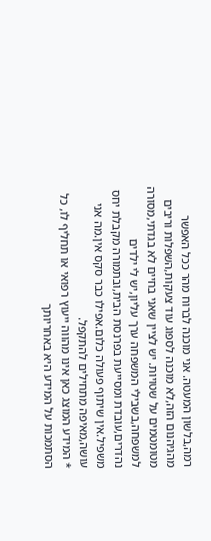רמה,בלשון המעטה. אני מוכנה לברוח מהר ככל האפשר מהגיהנום הזה,לא מוכנה לספוג עוד צעקות,השפלות וריבים מטומטמים על שטויות. יש לציין שאני בחיים לא בגדתי,מסורה למשפחה,בשבילי המשפחה ערך עליון,יש לי ילדים נהדרים,עובדת ומסייעת בפרנסת הבית,ובתמורה מקבלת יחס משפיל.אין שיתוף פעולה כלום.אפילו כבר סקס אין.מה אני עושה,מאיפה מתחילים להתקפל.
* המידע המוצג כאן אינו מהווה ייעוץ רפואי או תחליף לו, כל הסתמכות על המידע היא באחריותך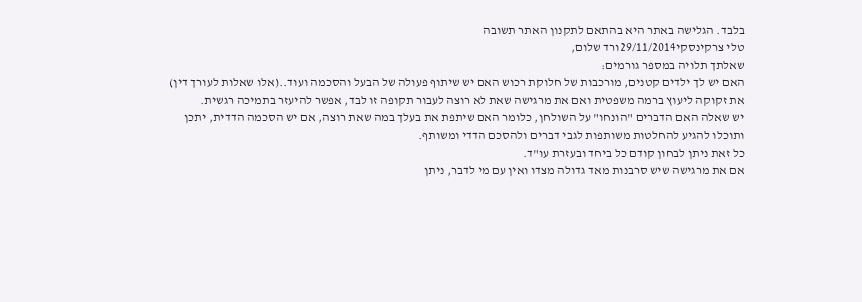בלבד. הגלישה באתר היא בהתאם לתקנון האתר תשובה
טלי צרקינסקי29/11/2014ורד שלום,
שאלתך תלויה במספר גורמים:
האם יש לך ילדים קטנים, מורכבות של חלוקת רכוש האם יש שיתוף פעולה של הבעל והסכמה ועוד..(אלו שאלות לעורך דין)
את זקוקה ליעוץ ברמה משפטית ואם את מרגישה שאת לא רוצה לעבור תקופה זו לבד, אפשר להיעזר בתמיכה רגשית.
יש שאלה האם הדברים "הונחו" על השולחן, כלומר האם שיתפת את בעלך במה שאת רוצה, אם יש הסכמה הדדית, יתכן ותוכלו להגיע להחלטות משותפות לגבי דברים ולהסכם הדדי ומשותף.
כל זאת ניתן לבחון קודם כל ביחד ובעזרת עו"ד.
אם את מרגישה שיש סרבנות מאד גדולה מצדו ואין עם מי לדבר, ניתן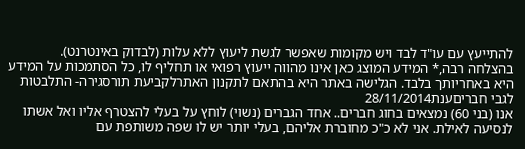להתייעץ עם עו"ד לבד ויש מקומות שאפשר לגשת ליעוץ ללא עלות (לבדוק באינטרנט).
בהצלחה רבה,* המידע המוצג כאן אינו מהווה ייעוץ רפואי או תחליף לו, כל הסתמכות על המידע היא באחריותך בלבד. הגלישה באתר היא בהתאם לתקנון האתרלקביעת תורסגירה- התלבטות לגבי חבריםענת28/11/2014
אנו (בני 60) נמצאים בחוג חברים.. אחד הגברים (נשוי) לוחץ על בעלי להצטרף אליו ואל אשתו לנסיעה לאילת. אני לא כ"כ מחוברת אליהם, בעלי יותר יש לו שפה משותפת עם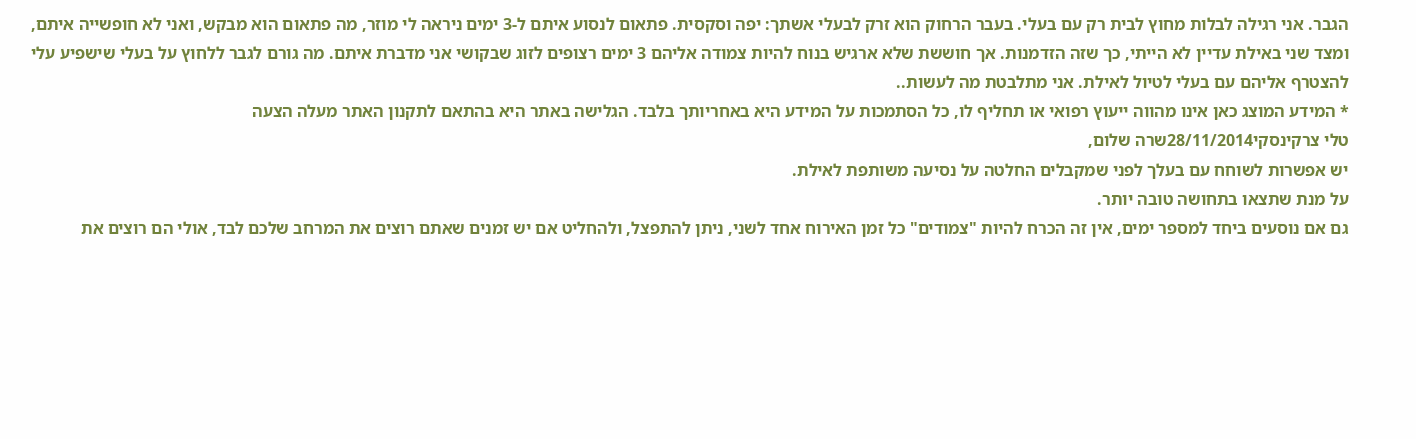הגבר. אני רגילה לבלות מחוץ לבית רק עם בעלי. בעבר הרחוק הוא זרק לבעלי אשתך: יפה וסקסית. פתאום לנסוע איתם ל-3 ימים ניראה לי מוזר, מה פתאום הוא מבקש, ואני לא חופשייה איתם, ומצד שני באילת עדיין לא הייתי, כך שזה הזדמנות. אך חוששת שלא ארגיש בנוח להיות צמודה אליהם 3 ימים רצופים לזוג שבקושי אני מדברת איתם. מה גורם לגבר ללחוץ על בעלי שישפיע עלי להצטרף אליהם עם בעלי לטיול לאילת. אני מתלבטת מה לעשות..
* המידע המוצג כאן אינו מהווה ייעוץ רפואי או תחליף לו, כל הסתמכות על המידע היא באחריותך בלבד. הגלישה באתר היא בהתאם לתקנון האתר מעלה הצעה
טלי צרקינסקי28/11/2014שרה שלום,
יש אפשרות לשוחח עם בעלך לפני שמקבלים החלטה על נסיעה משותפת לאילת.
על מנת שתצאו בתחושה טובה יותר.
גם אם נוסעים ביחד למספר ימים, אין זה הכרח להיות "צמודים" כל זמן האירוח אחד לשני, ניתן להתפצל, ולהחליט אם יש זמנים שאתם רוצים את המרחב שלכם לבד, אולי הם רוצים את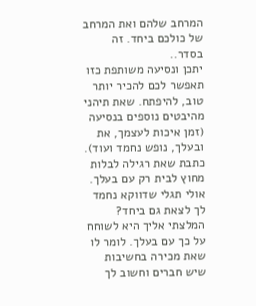המרחב שלהם ואת המרחב של כולכם ביחד. זה בסדר..
יתכן ונסיעה משותפת כזו תאפשר לכם להכיר יותר טוב, להיפתח. שאת תיהני מהיבטים נוספים בנסיעה (זמן איכות לעצמך, את ובעלך, נופש נחמד ועוד).
כתבת שאת רגילה לבלות מחוץ לבית רק עם בעלך. אולי תגלי שדווקא נחמד לך לצאת גם ביחד?
המלצתי אליך היא לשוחח על כך עם בעלך. לומר לו שאת מכירה בחשיבות שיש חברים וחשוב לך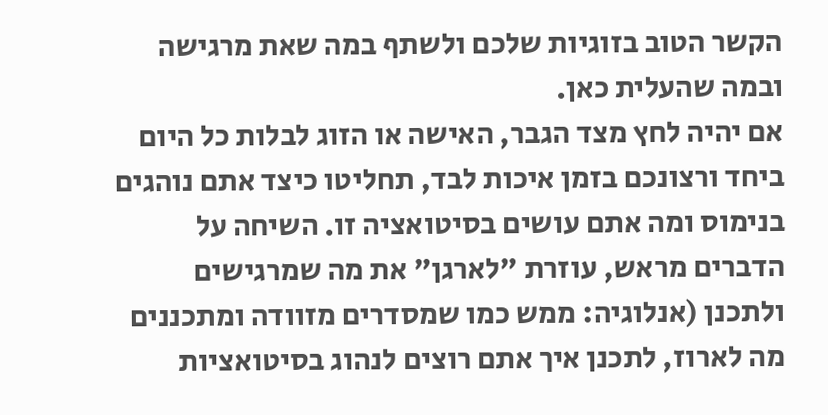הקשר הטוב בזוגיות שלכם ולשתף במה שאת מרגישה ובמה שהעלית כאן.
אם יהיה לחץ מצד הגבר, האישה או הזוג לבלות כל היום ביחד ורצונכם בזמן איכות לבד, תחליטו כיצד אתם נוהגים בנימוס ומה אתם עושים בסיטואציה זו. השיחה על הדברים מראש, עוזרת "לארגן" את מה שמרגישים ולתכנן (אנלוגיה: ממש כמו שמסדרים מזוודה ומתכננים מה לארוז, לתכנן איך אתם רוצים לנהוג בסיטואציות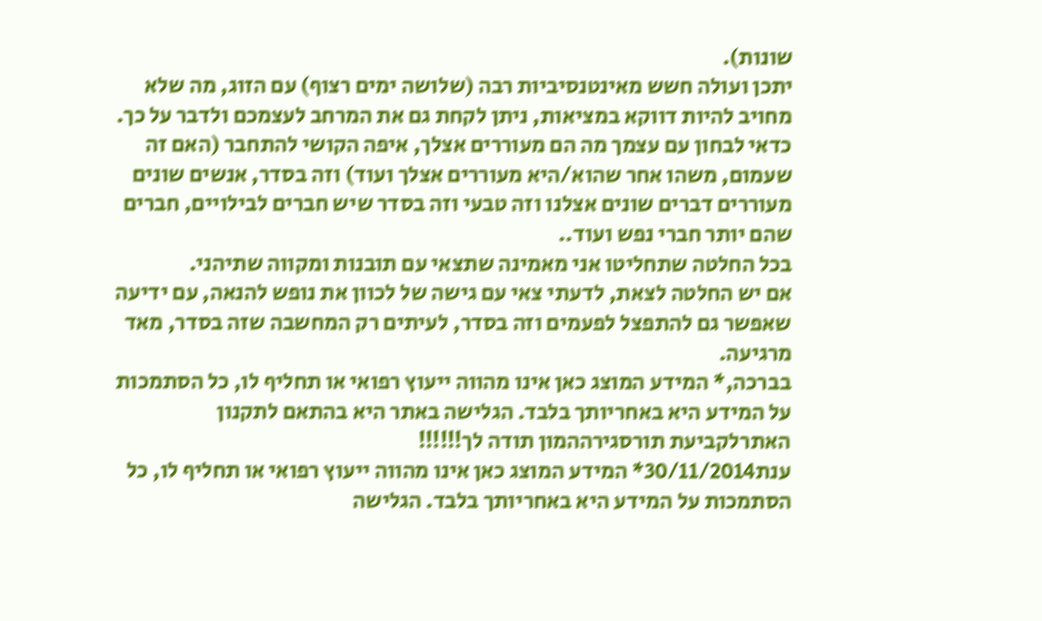שונות).
יתכן ועולה חשש מאינטנסיביות רבה (שלושה ימים רצוף) עם הזוג, מה שלא מחויב להיות דווקא במציאות, ניתן לקחת גם את המרחב לעצמכם ולדבר על כך.
כדאי לבחון עם עצמך מה הם מעוררים אצלך, איפה הקושי להתחבר (האם זה שעמום, משהו אחר שהוא/היא מעוררים אצלך ועוד) וזה בסדר, אנשים שונים מעוררים דברים שונים אצלנו וזה טבעי וזה בסדר שיש חברים לבילויים, חברים שהם יותר חברי נפש ועוד..
בכל החלטה שתחליטו אני מאמינה שתצאי עם תובנות ומקווה שתיהני.
אם יש החלטה לצאת, לדעתי צאי עם גישה של לכוון את נופש להנאה, עם ידיעה שאפשר גם להתפצל לפעמים וזה בסדר, לעיתים רק המחשבה שזה בסדר, מאד מרגיעה.
בברכה,* המידע המוצג כאן אינו מהווה ייעוץ רפואי או תחליף לו, כל הסתמכות על המידע היא באחריותך בלבד. הגלישה באתר היא בהתאם לתקנון האתרלקביעת תורסגירההמון תודה לך!!!!!!
ענת30/11/2014* המידע המוצג כאן אינו מהווה ייעוץ רפואי או תחליף לו, כל הסתמכות על המידע היא באחריותך בלבד. הגלישה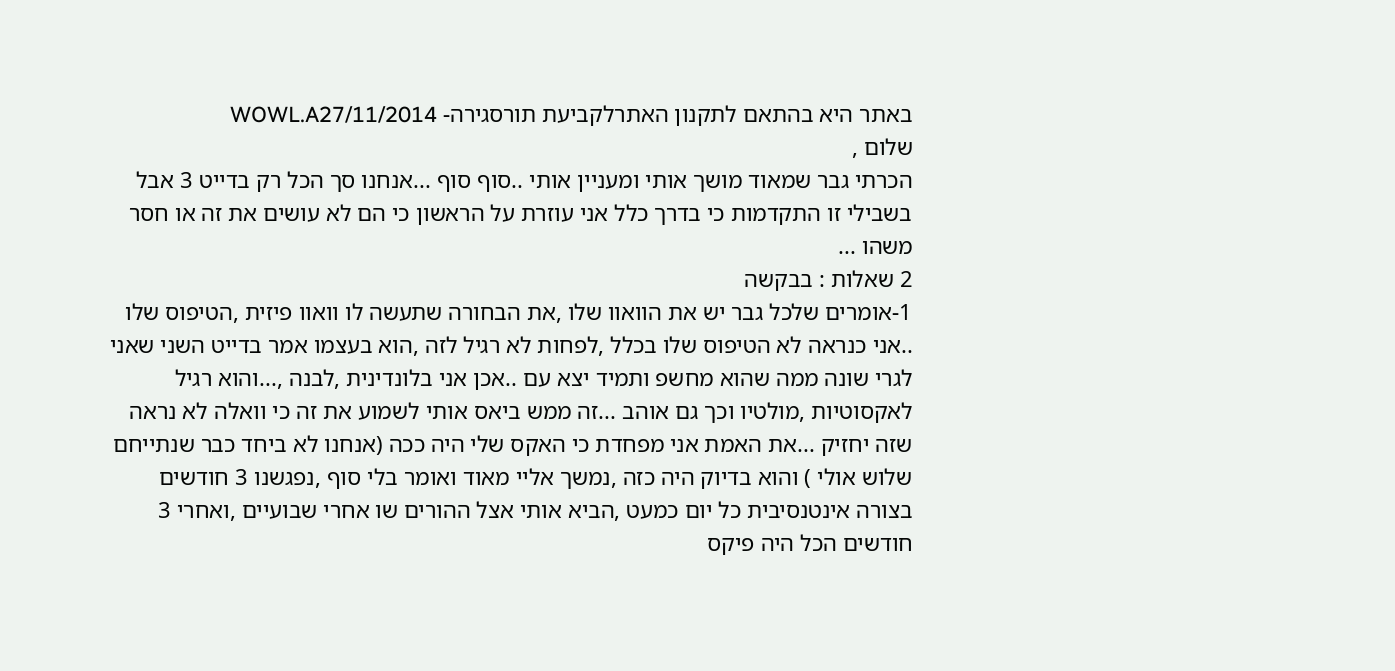באתר היא בהתאם לתקנון האתרלקביעת תורסגירה- WOWL.A27/11/2014
שלום ,
הכרתי גבר שמאוד מושך אותי ומעניין אותי ..סוף סוף ...אנחנו סך הכל רק בדייט 3 אבל בשבילי זו התקדמות כי בדרך כלל אני עוזרת על הראשון כי הם לא עושים את זה או חסר משהו ...
2 שאלות : בבקשה
1-אומרים שלכל גבר יש את הוואוו שלו ,את הבחורה שתעשה לו וואוו פיזית ,הטיפוס שלו ..אני כנראה לא הטיפוס שלו בכלל ,לפחות לא רגיל לזה ,הוא בעצמו אמר בדייט השני שאני לגרי שונה ממה שהוא מחשפ ותמיד יצא עם ..אכן אני בלונדינית ,לבנה ,...והוא רגיל לאקסוטיות ,מולטיו וכך גם אוהב ...זה ממש ביאס אותי לשמוע את זה כי וואלה לא נראה שזה יחזיק ...את האמת אני מפחדת כי האקס שלי היה ככה (אנחנו לא ביחד כבר שנתייחם שלוש אולי ) והוא בדיוק היה כזה ,נמשך אליי מאוד ואומר בלי סוף ,נפגשנו 3 חודשים בצורה אינטנסיבית כל יום כמעט ,הביא אותי אצל ההורים שו אחרי שבועיים ,ואחרי 3 חודשים הכל היה פיקס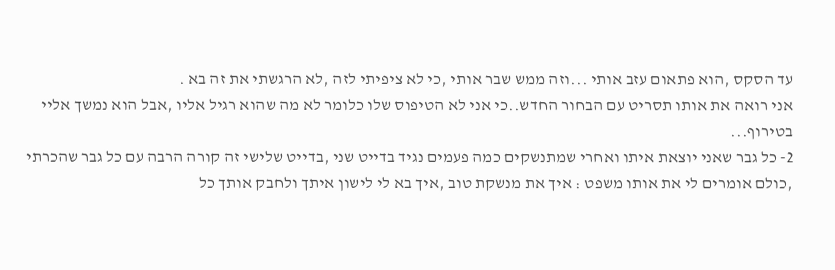עד הסקס ,הוא פתאום עזב אותי ...וזה ממש שבר אותי ,כי לא ציפיתי לזה ,לא הרגשתי את זה בא .
אני רואה את אותו תסריט עם הבחור החדש..כי אני לא הטיפוס שלו כלומר לא מה שהוא רגיל אליו ,אבל הוא נמשך אליי בטירוף...
2- כל גבר שאני יוצאת איתו ואחרי שמתנשקים כמה פעמים נגיד בדייט שני ,בדייט שלישי זה קורה הרבה עם כל גבר שהכרתי ,כולם אומרים לי את אותו משפט : איך את מנשקת טוב ,איך בא לי לישון איתך ולחבק אותך כל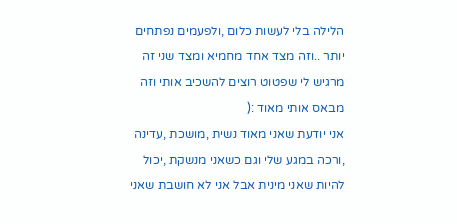הלילה בלי לעשות כלום ,ולפעמים נפתחים יותר ..וזה מצד אחד מחמיא ומצד שני זה מרגיש לי שפטוט רוצים להשכיב אותי וזה מבאס אותי מאוד :(
אני יודעת שאני מאוד נשית ,מושכת ,עדינה ,ורכה במגע שלי וגם כשאני מנשקת ,יכול להיות שאני מינית אבל אני לא חושבת שאני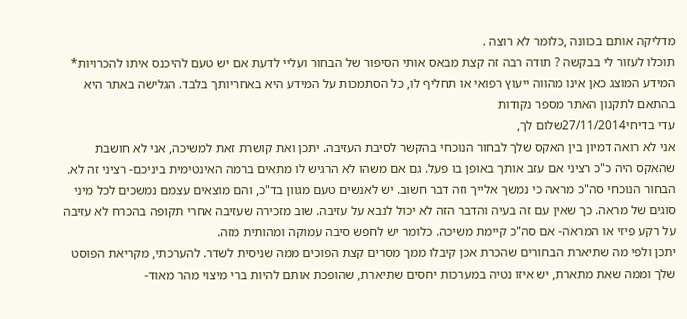מדליקה אותם בכוונה ,כלומר לא רוצה .
תוכלו לעזור לי בבקשה ? תודה רבה זה קצת מבאס אותי הסיפור של הבחור ועליי לדעת אם יש טעם להיכנס איתו להכרויות* המידע המוצג כאן אינו מהווה ייעוץ רפואי או תחליף לו, כל הסתמכות על המידע היא באחריותך בלבד. הגלישה באתר היא בהתאם לתקנון האתר מספר נקודות
עדי בדיחי27/11/2014שלום לך,
אני לא רואה דמיון בין האקס שלך לבחור הנוכחי בהקשר לסיבת העזיבה. יתכן ואת קושרת זאת למשיכה, אני לא חושבת שהאקס היה כ"כ רציני אם עזב אותך באופן בו פעל. גם אם משהו לא הרגיש לו מתאים ברמה האינטימית ביניכם- רציני זה לא.
הבחור הנוכחי סה"כ מראה כי נמשך אלייך וזה דבר חשוב. יש לאנשים טעם מגוון בד"כ, והם מוצאים עצמם נמשכים לכל מיני סוגים של מראה. כך שאין עם זה בעיה והדבר הזה לא יכול לנבא על עזיבה. שוב מזכירה שעזיבה אחרי תקופה בהכרח לא עזיבה על רקע פיזי או המראה- אם סה"כ קיימת משיכה. כלומר יש לחפש סיבה עמוקה ומהותית מזה.
יתכן ולפי מה שתיארת הבחורים שהכרת אכן קיבלו ממך מסרים קצת הפוכים ממה שניסית לשדר. להערכתי, מקריאת הפוסט שלך וממה שאת מתארת, יש איזו נטיה במערכות יחסים שתיארת, שהופכת אותם להיות ברי מיצוי מהר מאוד-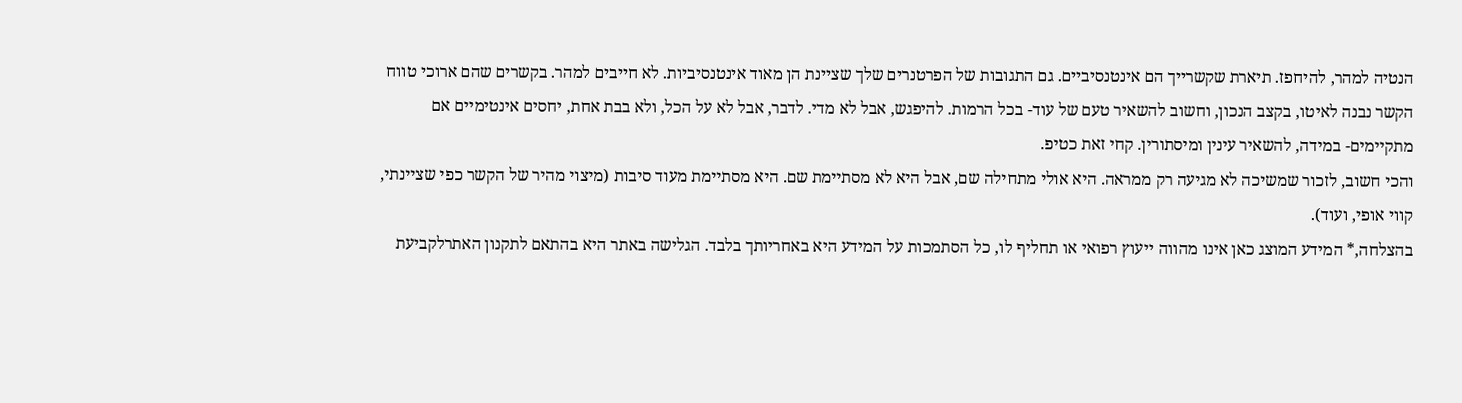הנטיה למהר, להיחפז. תיארת שקשרייך הם אינטנסיביים. גם התגובות של הפרטנרים שלך שציינת הן מאוד אינטנסיביות. לא חייבים למהר. בקשרים שהם ארוכי טווח הקשר נבנה לאיטו, בקצב הנכון, וחשוב להשאיר טעם של עוד- בכל הרמות. להיפגש, אבל לא מדי. לדבר, אבל לא על הכל, ולא בבת אחת, יחסים אינטימיים אם מתקיימים- במידה, להשאיר עינין ומיסתורין. קחי זאת כטיפ.
והכי חשוב, לזכור שמשיכה לא מגיעה רק ממראה. היא אולי מתחילה שם, אבל היא לא מסתיימת שם. היא מסתיימת מעוד סיבות (מיצוי מהיר של הקשר כפי שציינתי, קווי אופי, ועוד).
בהצלחה,* המידע המוצג כאן אינו מהווה ייעוץ רפואי או תחליף לו, כל הסתמכות על המידע היא באחריותך בלבד. הגלישה באתר היא בהתאם לתקנון האתרלקביעת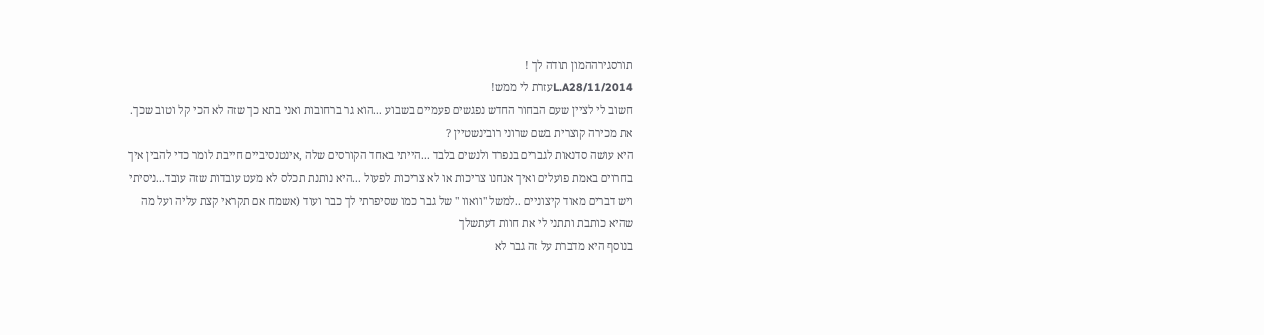תורסגירההמון תודה לך !
L.A28/11/2014עזרת לי ממש!
חשוב לי לציין שעם הבחור החדש נפגשים פעמיים בשבוע ...הוא גר ברחובות ואני בתא כך שזה לא הכי קל וטוב שכך.
את מכירה קוצרית בשם שרוני רובינשטיין ?
היא עושה סדנאות לגברים בנפרד ולנשים בלבד ...הייתי באחד הקורסים שלה ,אינטנסיביים חייבת לומר כדי להבין איך בחרוים באמת פועלים ואיך אנחנו צריכות או לא צריכות לפעול ...היא נותנת תכלס לא מעט עובדות שזה עובד...ניסיתי ויש דברים מאוד קיצוניים ..למשל "וואוו " של גבר כמו שסיפרתי לך כבר ועוד (אשמח אם תקראי קצת עליה ועל מה שהיא כותבת ותתני לי את חוות דעתשלך
בנוסף היא מדברת על זה גבר לא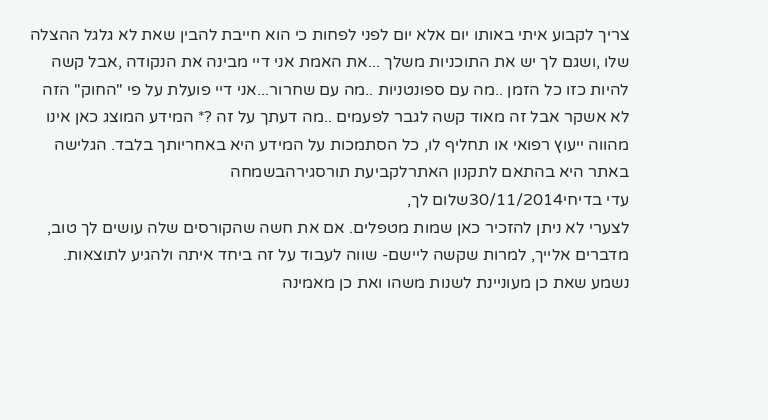צריך לקבוע איתי באותו יום אלא יום לפני לפחות כי הוא חייבת להבין שאת לא גלגל ההצלה שלו ,ושגם לך יש את התוכניות משלך ...את האמת אני דיי מבינה את הנקודה ,אבל קשה להיות כזו כל הזמן ..מה עם ספונטניות ..מה עם שחרור...אני דיי פועלת על פי "החוק" הזה לא אשקר אבל זה מאוד קשה לגבר לפעמים ..מה דעתך על זה ?* המידע המוצג כאן אינו מהווה ייעוץ רפואי או תחליף לו, כל הסתמכות על המידע היא באחריותך בלבד. הגלישה באתר היא בהתאם לתקנון האתרלקביעת תורסגירהבשמחה
עדי בדיחי30/11/2014שלום לך,
לצערי לא ניתן להזכיר כאן שמות מטפלים. אם את חשה שהקורסים שלה עושים לך טוב, מדברים אלייך, למרות שקשה ליישם- שווה לעבוד על זה ביחד איתה ולהגיע לתוצאות. נשמע שאת כן מעוניינת לשנות משהו ואת כן מאמינה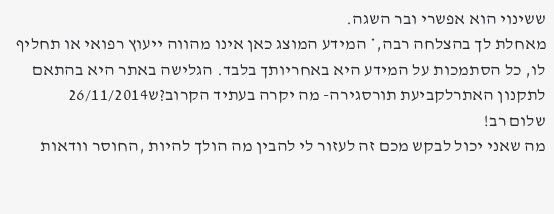ששינוי הוא אפשרי ובר השגה.
מאחלת לך בהצלחה רבה,* המידע המוצג כאן אינו מהווה ייעוץ רפואי או תחליף לו, כל הסתמכות על המידע היא באחריותך בלבד. הגלישה באתר היא בהתאם לתקנון האתרלקביעת תורסגירה- מה יקרה בעתיד הקרוב?ש26/11/2014
שלום רב!
מה שאני יכול לבקש מכם זה לעזור לי להבין מה הולך להיות ,החוסר וודאות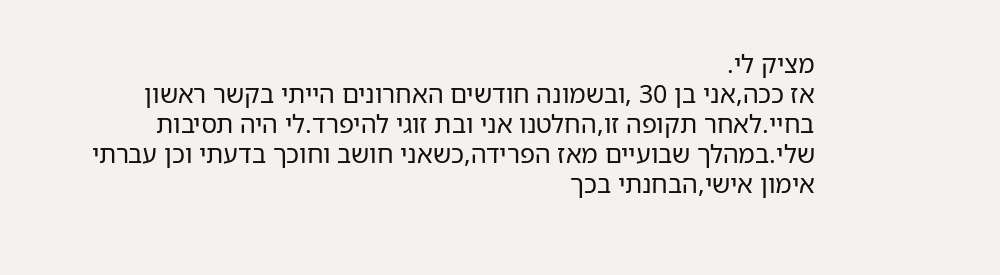מציק לי.
אז ככה,אני בן 30 ,ובשמונה חודשים האחרונים הייתי בקשר ראשון בחיי.לאחר תקופה זו,החלטנו אני ובת זוגי להיפרד.לי היה תסיבות שלי.במהלך שבועיים מאז הפרידה,כשאני חושב וחוכך בדעתי וכן עברתי אימון אישי,הבחנתי בכך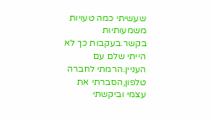שעשיתי כמה טעויות משמעותיות בקשר.בעקבות כך לא הייתי שלם עם העניין.הרמתי לחברה טלפון,הסברתי את עצמי וביקשתי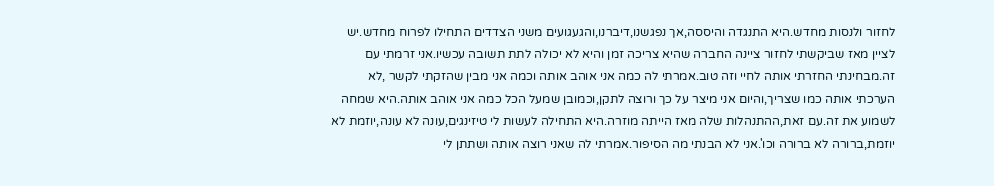לחזור ולנסות מחדש.היא התנגדה והיססה,אך נפגשנו,דיברנו,והגעגועים משני הצדדים התחילו לפרוח מחדש.יש לציין מאז שביקשתי לחזור ציינה החברה שהיא צריכה זמן והיא לא יכולה לתת תשובה עכשיו.אני זרמתי עם זה.מבחינתי החזרתי אותה לחיי וזה טוב.אמרתי לה כמה אני אוהב אותה וכמה אני מבין שהזקתי לקשר ,לא הערכתי אותה כמו שצריך,והיום אני מיצר על כך ורוצה לתקן,וכמובן שמעל הכל כמה אני אוהב אותה.היא שמחה לשמוע את זה.עם זאת,ההתנהלות שלה מאז הייתה מוזרה.היא התחילה לעשות לי טיזינגים,עונה לא עונה,יוזמת לא יוזמת,ברורה לא ברורה וכו'.אני לא הבנתי מה הסיפור.אמרתי לה שאני רוצה אותה ושתתן לי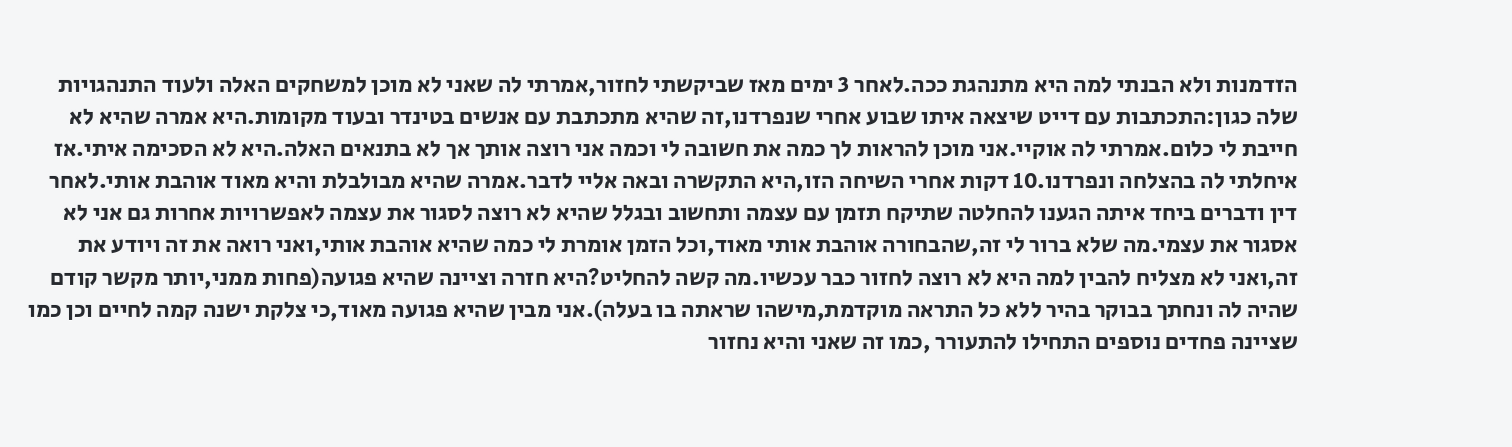הזדמנות ולא הבנתי למה היא מתנהגת ככה.לאחר 3 ימים מאז שביקשתי לחזור,אמרתי לה שאני לא מוכן למשחקים האלה ולעוד התנהגויות שלה כגון:התכתבות עם דייט שיצאה איתו שבוע אחרי שנפרדנו,זה שהיא מתכתבת עם אנשים בטינדר ובעוד מקומות.היא אמרה שהיא לא חייבת לי כלום.אמרתי לה אוקיי.אני מוכן להראות לך כמה את חשובה לי וכמה אני רוצה אותך אך לא בתנאים האלה.היא לא הסכימה איתי.אז איחלתי לה בהצלחה ונפרדנו.10 דקות אחרי השיחה הזו,היא התקשרה ובאה אליי לדבר.אמרה שהיא מבולבלת והיא מאוד אוהבת אותי.לאחר דין ודברים ביחד איתה הגענו להחלטה שתיקח תזמן עם עצמה ותחשוב ובגלל שהיא לא רוצה לסגור את עצמה לאפשרויות אחרות גם אני לא אסגור את עצמי.מה שלא ברור לי זה,שהבחורה אוהבת אותי מאוד,וכל הזמן אומרת לי כמה שהיא אוהבת אותי,ואני רואה את זה ויודע את זה,ואני לא מצליח להבין למה היא לא רוצה לחזור כבר עכשיו.מה קשה להחליט?היא חזרה וציינה שהיא פגועה(פחות ממני,יותר מקשר קודם שהיה לה ונחתך בבוקר בהיר ללא כל התראה מוקדמת,מישהו שראתה בו בעלה).אני מבין שהיא פגועה מאוד,כי צלקת ישנה קמה לחיים וכן כמו שציינה פחדים נוספים התחילו להתעורר ,כמו זה שאני והיא נחזור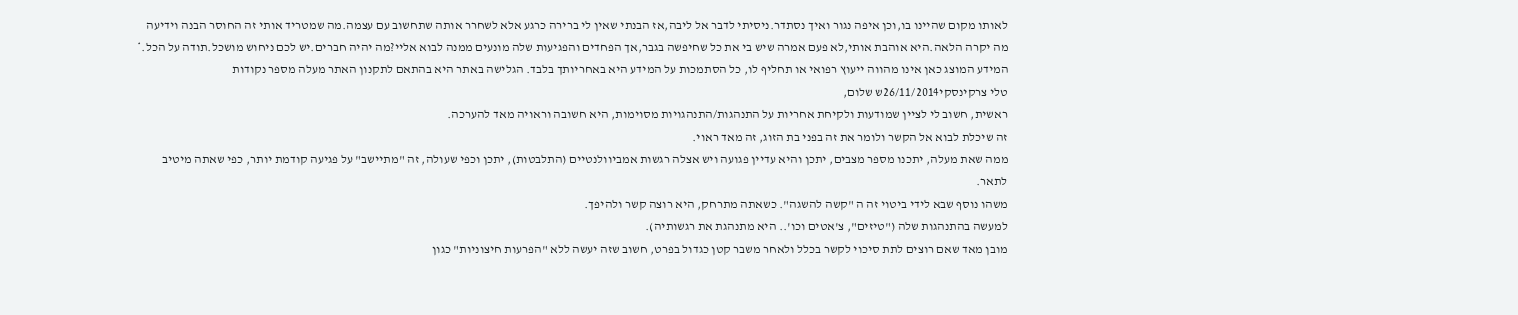לאותו מקום שהיינו בו,וכן איפה נגור ואיך נסתדר.ניסיתי לדבר אל ליבה,אז הבנתי שאין לי ברירה כרגע אלא לשחרר אותה שתחשוב עם עצמה.מה שמטריד אותי זה החוסר הבנה וידיעה מה יקרה הלאה.היא אוהבת אותי,לא פעם אמרה שיש בי את כל שחיפשה בגבר,אך הפחדים והפגיעות שלה מונעים ממנה לבוא אליי?מה יהיה חברים.יש לכם ניחוש מושכל.תודה על הכל.* המידע המוצג כאן אינו מהווה ייעוץ רפואי או תחליף לו, כל הסתמכות על המידע היא באחריותך בלבד. הגלישה באתר היא בהתאם לתקנון האתר מעלה מספר נקודות
טלי צרקינסקי26/11/2014ש שלום,
ראשית, חשוב לי לציין שמודעות ולקיחת אחריות על התנהגות/התנהגויות מסוימות, היא חשובה וראויה מאד להערכה.
זה שיכלת לבוא אל הקשר ולומר את זה בפני בת הזוג, זה מאד ראוי.
ממה שאת מעלה, יתכנו מספר מצבים, יתכן והיא עדיין פגועה ויש אצלה רגשות אמביוולנטיים (התלבטות), יתכן וכפי שעולה, זה "מתיישב" על פגיעה קודמת יותר, כפי שאתה מיטיב לתאר.
משהו נוסף שבא לידי ביטוי זה ה "קשה להשגה". כשאתה מתרחק, היא רוצה קשר ולהיפך.
למעשה בהתנהגות שלה ("טיזים", צ'אטים וכו'.. היא מתנהגת את רגשותיה).
מובן מאד שאם רוצים לתת סיכוי לקשר בכלל ולאחר משבר קטן כגדול בפרט, חשוב שזה יעשה ללא "הפרעות חיצוניות" כגון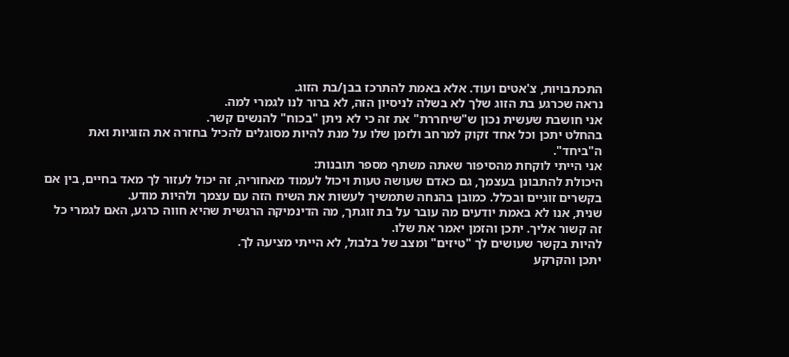התכתבויות, צ'אטים ועוד. אלא באמת להתרכז בבן/בת הזוג.
נראה שכרגע בת הזוג שלך לא בשלה לניסיון הזה, לא ברור לנו לגמרי למה.
אני חושבת שעשית נכון ש"שיחררת" את זה כי לא ניתן "בכוח" להנשים קשר.
בהחלט יתכן וכל אחד זקוק למרחב ולזמן שלו על מנת להיות מסוגלים להכיל בחזרה את הזוגיות ואת ה"ביחד".
אני הייתי לוקחת מהסיפור שאתה משתף מספר תובנות:
היכולת להתבונן בעצמך, גם כאדם שעושה טעות ויכול לעמוד מאחוריה, זה יכול לעזור לך מאד בחיים, בין אם בקשרים זוגיים ובכלל. כמובן בהנחה שתמשיך לעשות את השיח הזה עם עצמך ולהיות מודע.
שנית, אנו לא באמת יודעים מה עובר על בת זוגתך, מה הדינמיקה הרגשית שהיא חווה כרגע, האם לגמרי כל זה קשור אליך. יתכן והזמן יאמר את שלו.
להיות בקשר שעושים לך "טיזים" ומצב של בלבול, לא הייתי מציעה לך.
יתכן והקרקע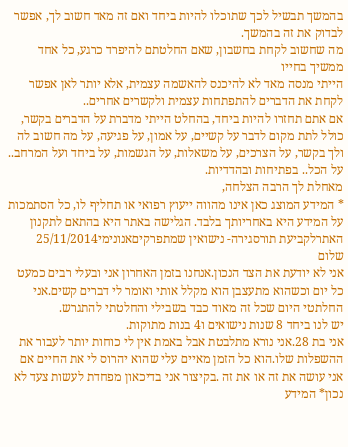בהמשך תבשיל לכך שתוכלו להיות ביחד ואם זה מאד חשוב לך, אפשר לבדוק את זה בהמשך.
מה שחשוב לקחת בחשבון, שאם החלטתם להיפרד כרגע, כל אחד ממשיך בחייו
הייתי מנסה מאד לא להיכנס להאשמה עצמית, אלא יותר לאן אפשר לקחת את הדברים להתפתחות עצמית ולקשרים אחרים..
אם אתם תחזרו להיות ביחד, בהחלט הייתי מדברת על הדברים בקשר, כולל לתת מקום לדבר על קשיים, על אמון, על פגיעה, על מה חשוב לה ולך בקשר, על הצרכים, על משאלות, על הגשמות, על ביחד ועל המרחב.. על הכל.. בפתיחות ובהדדיות.
מאחלת לך הרבה הצלחה,
* המידע המוצג כאן אינו מהווה ייעוץ רפואי או תחליף לו, כל הסתמכות על המידע היא באחריותך בלבד. הגלישה באתר היא בהתאם לתקנון האתרלקביעת תורסגירה- נישואין שמתפרקיםאנונימי25/11/2014
שלום
אני לא יודעת את הצד הנכון.אנחנו בזמן האחרון אני ובעלי רבים כמעט כל יום וכשהוא מתעצבן הוא מקלל אותי ואומר לי דברים קשים.אני החלתטי היום שכל זה מאוד כבד בשבילי והחלטתי להתגרש.
יש לנו ביחד 8 שנות נישואים ו4 בנות מתוקות.
אני בת 28.אני נורא מתלבטת אבל באמת אין לי כוחות יותר לעבור את ההשפלות שלו.הוא כל הזמן מאיים עלי שהוא יהרוס לי את החיים אם אני עושה את זה או את זה .בקיצור אני בדיכאון מפחדת לעשות צעד לא נכון* המידע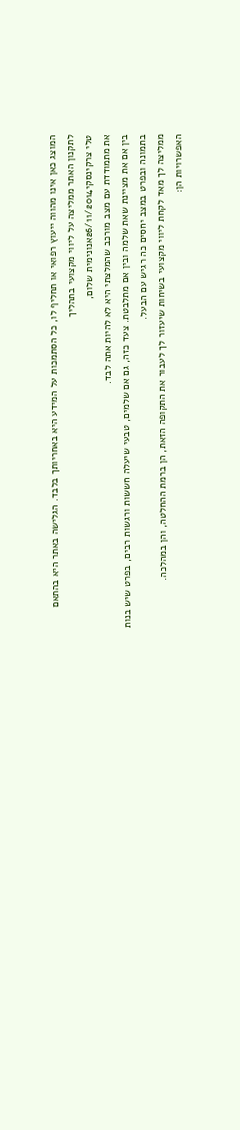המוצג כאן אינו מהווה ייעוץ רפואי או תחליף לו, כל הסתמכות על המידע היא באחריותך בלבד. הגלישה באתר היא בהתאם לתקנון האתר ממליצה על ליווי מקצועי בתהליך
טלי צרקינסקי26/11/2014אנונימית שלום,
את מתמודדת עם מצב מורכב שהמלצתי היא לא להיות אתה לבד.
בין אם את מציינת שאת שלמה ובין אם מתלבטת. צעד כזה, גם אם שלמים, טבעי שיעלה חששות ורגשות רבים, בפרט שיש בנות בתמונה ובפרט במצב יחסים כה רגיש עם הבעל.
ממליצה לך מאד לקחת ליווי מקצועי בשיחות שיעזור לך לעבור את התקופה הזאת, הן ברמת ההחלטה, והן במהלכה.
האפשרויות הן: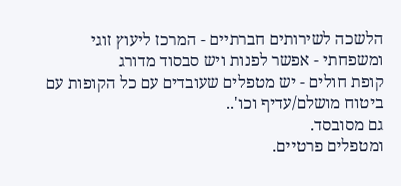הלשכה לשירותים חברתיים - המרכז ליעוץ זוגי ומשפחתי - אפשר לפנות ויש סבסוד מדורג
קופת חולים - יש מטפלים שעובדים עם כל הקופות עם ביטוח מושלם/עדיף וכו'..
גם מסובסד.
ומטפלים פרטיים.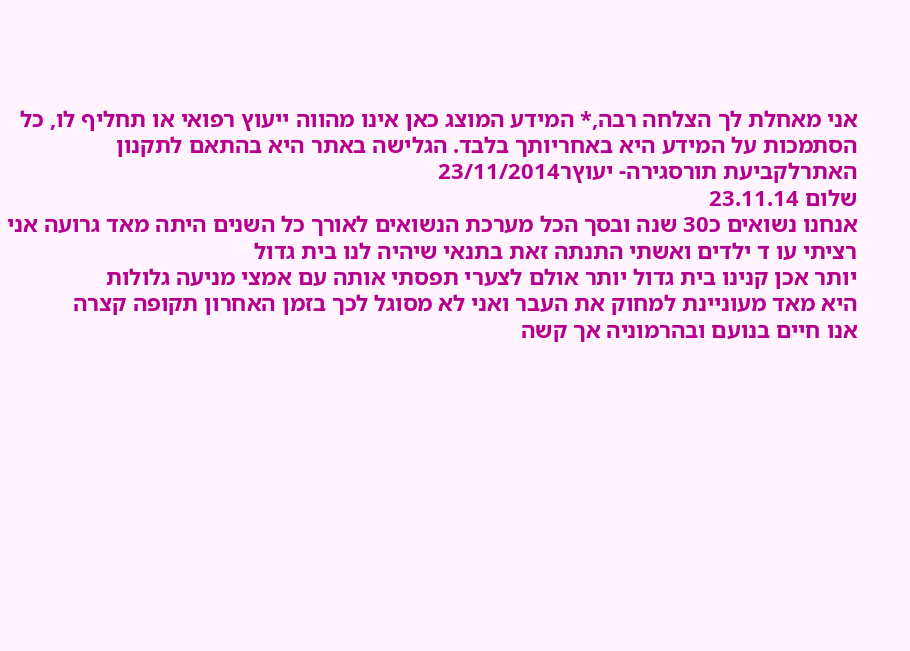אני מאחלת לך הצלחה רבה,* המידע המוצג כאן אינו מהווה ייעוץ רפואי או תחליף לו, כל הסתמכות על המידע היא באחריותך בלבד. הגלישה באתר היא בהתאם לתקנון האתרלקביעת תורסגירה- יעוץר23/11/2014
שלום 23.11.14
אנחנו נשואים כ30 שנה ובסך הכל מערכת הנשואים לאורך כל השנים היתה מאד גרועה אני רציתי עו ד ילדים ואשתי התנתה זאת בתנאי שיהיה לנו בית גדול
יותר אכן קנינו בית גדול יותר אולם לצערי תפסתי אותה עם אמצי מניעה גלולות
היא מאד מעוניינת למחוק את העבר ואני לא מסוגל לכך בזמן האחרון תקופה קצרה
אנו חיים בנועם ובהרמוניה אך קשה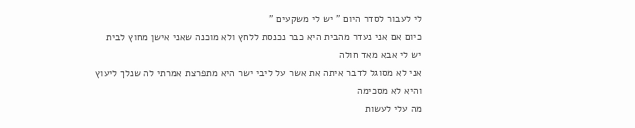לי לעבור לסדר היום " יש לי משקעים "
כיום אם אני נעדר מהבית היא כבר נכנסת ללחץ ולא מוכנה שאני אישן מחוץ לבית
יש לי אבא מאד חולה
אני לא מסוגל לדבר איתה את אשר על ליבי ישר היא מתפרצת אמרתי לה שנלך ליעוץ
והיא לא מסכימה
מה עלי לעשות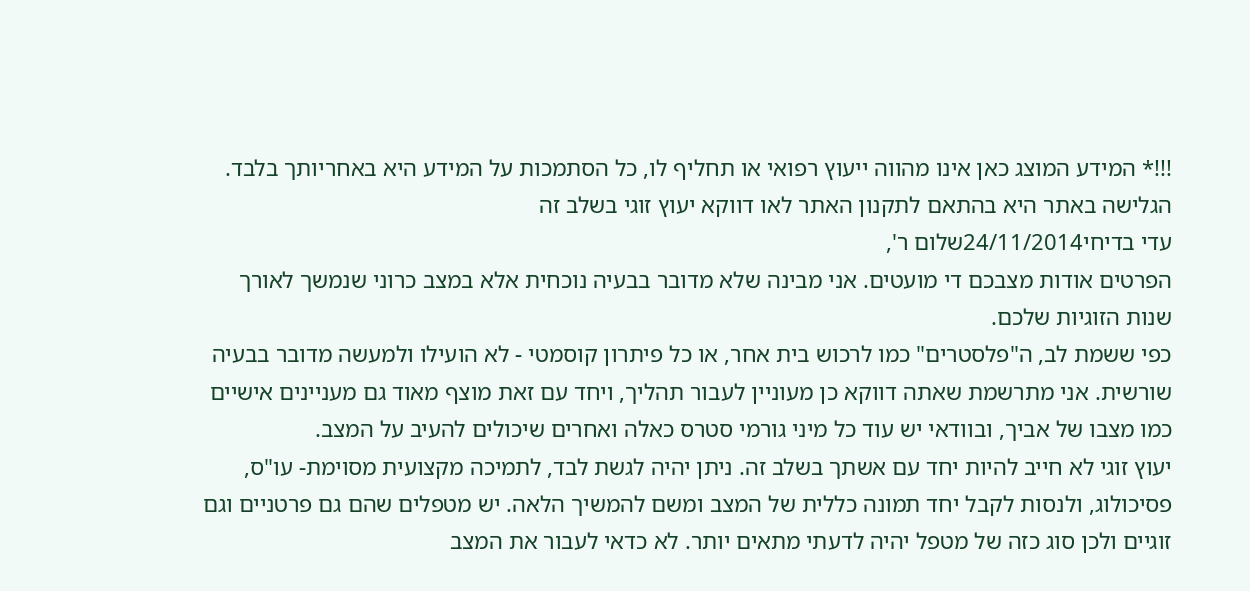!!!* המידע המוצג כאן אינו מהווה ייעוץ רפואי או תחליף לו, כל הסתמכות על המידע היא באחריותך בלבד. הגלישה באתר היא בהתאם לתקנון האתר לאו דווקא יעוץ זוגי בשלב זה
עדי בדיחי24/11/2014שלום ר',
הפרטים אודות מצבכם די מועטים. אני מבינה שלא מדובר בבעיה נוכחית אלא במצב כרוני שנמשך לאורך שנות הזוגיות שלכם.
כפי ששמת לב, ה"פלסטרים" כמו לרכוש בית אחר, או כל פיתרון קוסמטי - לא הועילו ולמעשה מדובר בבעיה שורשית. אני מתרשמת שאתה דווקא כן מעוניין לעבור תהליך, ויחד עם זאת מוצף מאוד גם מעניינים אישיים כמו מצבו של אביך, ובוודאי יש עוד כל מיני גורמי סטרס כאלה ואחרים שיכולים להעיב על המצב.
יעוץ זוגי לא חייב להיות יחד עם אשתך בשלב זה. ניתן יהיה לגשת לבד, לתמיכה מקצועית מסוימת- עו"ס, פסיכולוג, ולנסות לקבל יחד תמונה כללית של המצב ומשם להמשיך הלאה. יש מטפלים שהם גם פרטניים וגם זוגיים ולכן סוג כזה של מטפל יהיה לדעתי מתאים יותר. לא כדאי לעבור את המצב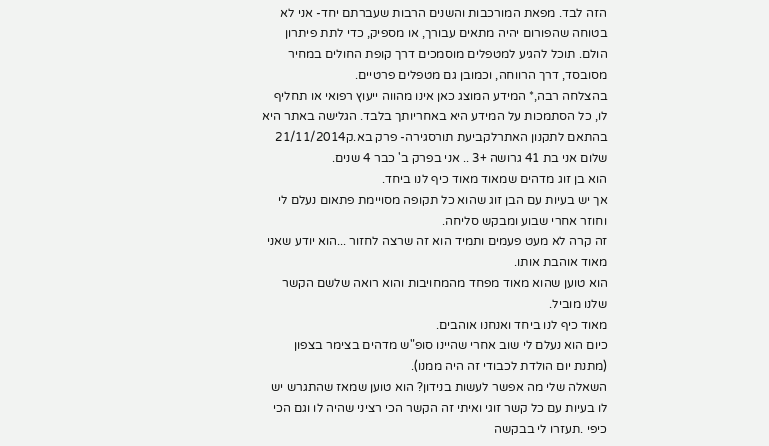הזה לבד. מפאת המורכבות והשנים הרבות שעברתם יחד- אני לא בטוחה שהפורום יהיה מתאים עבורך, או מספיק, כדי לתת פיתרון הולם. תוכל להגיע למטפלים מוסמכים דרך קופת החולים במחיר מסובסד, דרך הרווחה, וכמובן גם מטפלים פרטיים.
בהצלחה רבה,* המידע המוצג כאן אינו מהווה ייעוץ רפואי או תחליף לו, כל הסתמכות על המידע היא באחריותך בלבד. הגלישה באתר היא בהתאם לתקנון האתרלקביעת תורסגירה- פרק בא.ק21/11/2014
שלום אני בת 41 גרושה +3 .. אני בפרק ב' כבר 4 שנים.
הוא בן זוג מדהים שמאוד מאוד כיף לנו ביחד.
אך יש בעיות עם הבן זוג שהוא כל תקופה מסויימת פתאום נעלם לי וחוזר אחרי שבוע ומבקש סליחה.
זה קרה לא מעט פעמים ותמיד הוא זה שרצה לחזור ...הוא יודע שאני מאוד אוהבת אותו.
הוא טוען שהוא מאוד מפחד מהמחויבות והוא רואה שלשם הקשר שלנו מוביל.
מאוד כיף לנו ביחד ואנחנו אוהבים.
כיום הוא נעלם לי שוב אחרי שהיינו סופ"ש מדהים בצימר בצפון (מתנת יום הולדת לכבודי זה היה ממנו).
השאלה שלי מה אפשר לעשות בנידון? הוא טוען שמאז שהתגרש יש לו בעיות עם כל קשר זוגי ואיתי זה הקשר הכי רציני שהיה לו וגם הכי כיפי .תעזרו לי בבקשה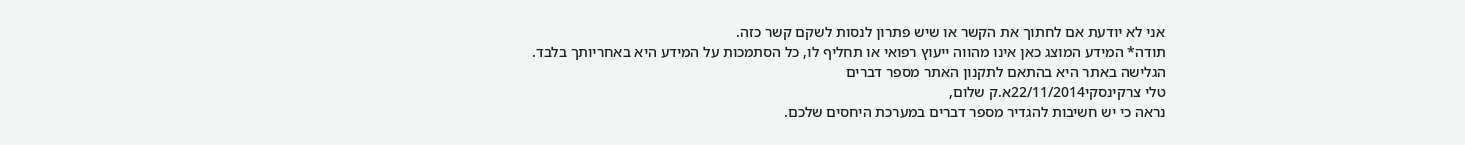אני לא יודעת אם לחתוך את הקשר או שיש פתרון לנסות לשקם קשר כזה.
תודה* המידע המוצג כאן אינו מהווה ייעוץ רפואי או תחליף לו, כל הסתמכות על המידע היא באחריותך בלבד. הגלישה באתר היא בהתאם לתקנון האתר מספר דברים
טלי צרקינסקי22/11/2014א.ק שלום,
נראה כי יש חשיבות להגדיר מספר דברים במערכת היחסים שלכם.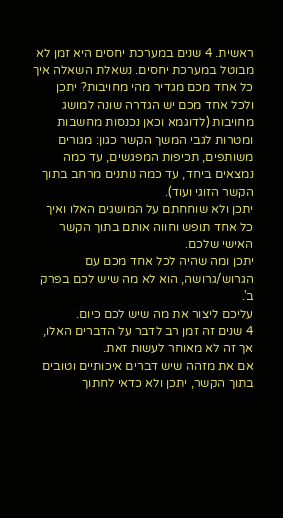ראשית. 4 שנים במערכת יחסים היא זמן לא מבוטל במערכת יחסים. נשאלת השאלה איך כל אחד מכם מגדיר מהי מחויבות? יתכן ולכל אחד מכם יש הגדרה שונה למושג מחויבות (לדוגמא וכאן נכנסות מחשבות ומטרות לגבי המשך הקשר כגון: מגורים משותפים, תכיפות המפגשים, עד כמה נמצאים ביחד, עד כמה נותנים מרחב בתוך הקשר הזוגי ועוד).
יתכן ולא שוחחתם על המושגים האלו ואיך כל אחד תופש וחווה אותם בתוך הקשר האישי שלכם.
יתכן ומה שהיה לכל אחד מכם עם הגרוש/גרושה, הוא לא מה שיש לכם בפרק ב'.
עליכם ליצור את מה שיש לכם כיום.
4 שנים זה זמן רב לדבר על הדברים האלו, אך זה לא מאוחר לעשות זאת.
אם את מזהה שיש דברים איכותיים וטובים בתוך הקשר, יתכן ולא כדאי לחתוך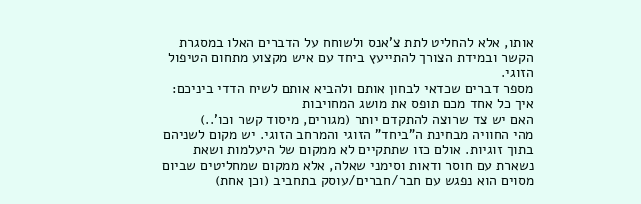אותו, אלא להחליט לתת צ'אנס ולשוחח על הדברים האלו במסגרת הקשר ובמידת הצורך להתייעץ ביחד עם איש מקצוע מתחום הטיפול הזוגי.
מספר דברים שכדאי לבחון אותם ולהביא אותם לשיח הדדי ביניכם:
איך כל אחד מכם תופס את מושג המחויבות
האם יש צד שרוצה להתקדם יותר (מגורים, מיסוד קשר וכו'..)
מהי החוויה מבחינת ה"ביחד" הזוגי והמרחב הזוגי. יש מקום לשניהם בתוך זוגיות. אולם כזו שתתקיים לא ממקום של היעלמות ושאת נשארת עם חוסר ודאות וסימני שאלה, אלא ממקום שמחליטים שביום מסוים הוא נפגש עם חבר/חברים/עוסק בתחביב (וכן אחת)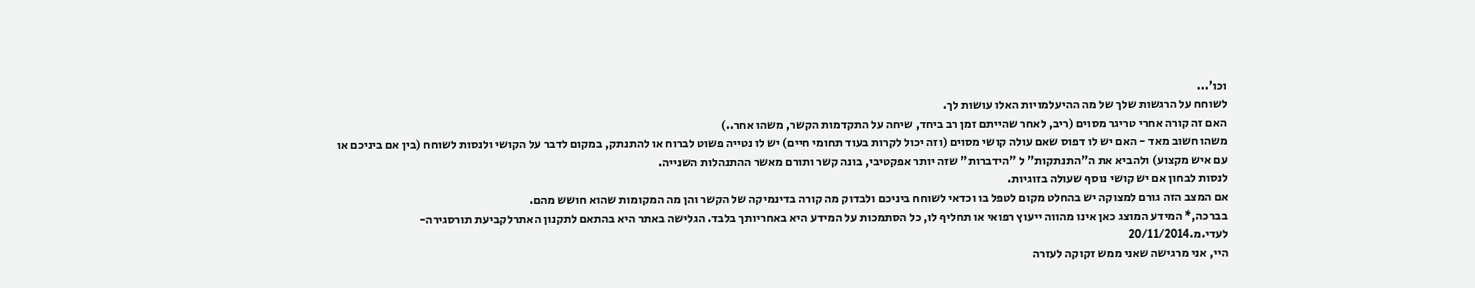וכו'...
לשוחח על הרגשות שלך של מה ההיעלמויות האלו עושות לך.
האם זה קורה אחרי טריגר מסוים (ריב, לאחר שהייתם זמן רב ביחד, שיחה על התקדמות הקשר, משהו אחר..)
משהו חשוב מאד - האם יש לו דפוס שאם עולה קושי מסוים (וזה יכול לקרות בעוד תחומי חיים) יש לו נטייה פשוט לברוח או להתנתק, במקום לדבר על הקושי ולנסות לשוחח (בין אם ביניכם או עם איש מקצוע) ולהביא את ה"התנתקות" ל "הידברות" שזה יותר אפקטיבי, בונה קשר ותורם מאשר ההתנהלות השנייה.
לנסות לבחון אם יש קושי נוסף שעולה בזוגיות.
אם המצב הזה גורם למצוקה יש בהחלט מקום לטפל בו וכדאי לשוחח ביניכם ולבדוק מה קורה בדינמיקה של הקשר והן מה המקומות שהוא חושש מהם.
בברכה,* המידע המוצג כאן אינו מהווה ייעוץ רפואי או תחליף לו, כל הסתמכות על המידע היא באחריותך בלבד. הגלישה באתר היא בהתאם לתקנון האתרלקביעת תורסגירה- לעדי.מ.20/11/2014
היי, אני מרגישה שאני ממש זקוקה לעזרה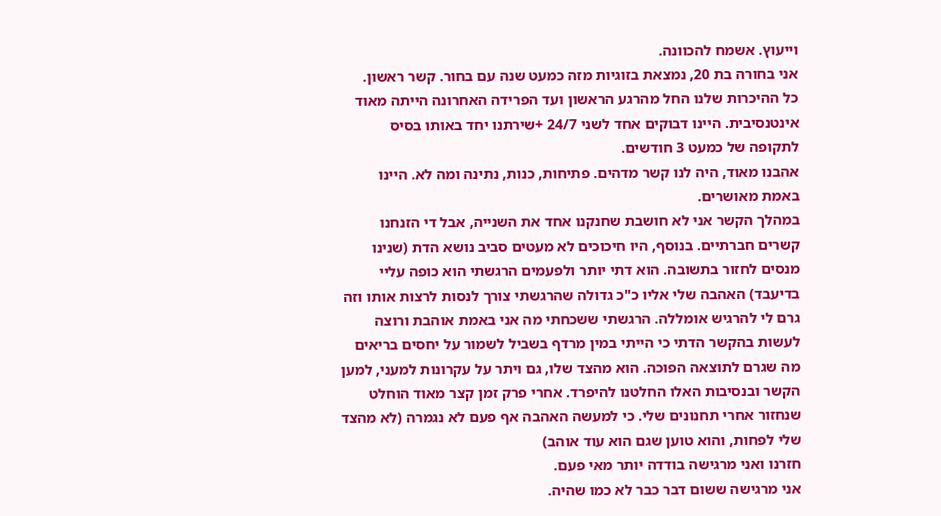וייעוץ. אשמח להכוונה.
אני בחורה בת 20, נמצאת בזוגיות מזה כמעט שנה עם בחור. קשר ראשון.
כל ההיכרות שלנו החל מהרגע הראשון ועד הפרידה האחרונה הייתה מאוד אינטנסיבית. היינו דבוקים אחד לשני 24/7 +שירתנו יחד באותו בסיס לתקופה של כמעט 3 חודשים.
אהבנו מאוד, היה לנו קשר מדהים. פתיחות, כנות, נתינה ומה לא. היינו באמת מאושרים.
במהלך הקשר אני לא חושבת שחנקנו אחד את השנייה, אבל די הזנחנו קשרים חברתיים. בנוסף, היו חיכוכים לא מעטים סביב נושא הדת (שנינו מנסים לחזור בתשובה. הוא דתי יותר ולפעמים הרגשתי הוא כופה עליי בדיעבד) האהבה שלי אליו כ"כ גדולה שהרגשתי צורך לנסות לרצות אותו וזה גרם לי להרגיש אומללה. הרגשתי ששכחתי מה אני באמת אוהבת ורוצה לעשות בהקשר הדתי כי הייתי במין מרדף בשביל לשמור על יחסים בריאים מה שגרם לתוצאה הפוכה. הוא מהצד שלו, גם ויתר על עקרונות למעני, למען הקשר ובנסיבות האלו החלטנו להיפרד. אחרי פרק זמן קצר מאוד הוחלט שנחזור אחרי תחנונים שלי. כי למעשה האהבה אף פעם לא נגמרה (לא מהצד שלי לפחות, והוא טוען שגם הוא עוד אוהב)
חזרנו ואני מרגישה בודדה יותר מאי פעם.
אני מרגישה ששום דבר כבר לא כמו שהיה.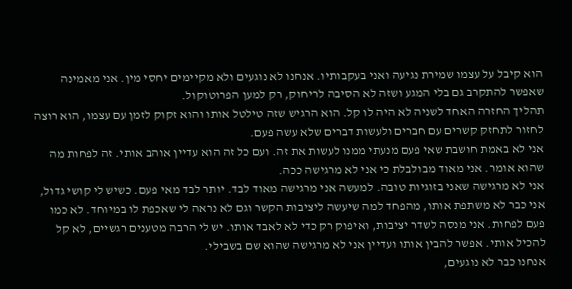הוא קיבל על עצמו שמירת נגיעה ואני בעקבותיו. אנחנו לא נוגעים ולא מקיימים יחסי מין. אני מאמינה שאפשר להתקרב גם בלי המגע ושזה לא הסיבה לריחוק, רק למען הפרוטוקול.
תהליך החזרה האחד לשניה לא היה לו קל. הוא הרגיש שזה טילטל אותו והוא זקוק לזמן עם עצמו, הוא רוצה לחזור לתחזק קשרים עם חברים ולעשות דברים שלא עשה פעם.
אני לא באמת חושבת שאי פעם מנעתי ממנו לעשות את זה. ועם כל זה הוא עדיין אוהב אותי. זה לפחות מה שהוא אומר. אני מאוד מבולבלת כי אני לא מרגישה ככה.
אני לא מרגישה שאני בזוגיות טובה. למעשה אני מרגישה מאוד לבד. יותר לבד מאי פעם. כשיש לי קושי גדול, אני כבר לא משתפת אותו, מהפחד למה שיעשה ליציבות הקשר וגם לא נראה לי שאכפת לו במיוחד. לא כמו פעם לפחות. אני מנסה לשדר יציבות, ואיפוק רק כדי לא לאבד אותו. יש לי הרבה מטענים רגשיים, לא קל להכיל אותי. אפשר להבין אותו ועדיין אני לא מרגישה שהוא שם בשבילי.
אנחנו כבר לא נוגעים,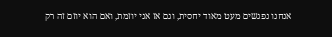אנחנו נפגשים מעט מאוד יחסית, וגם אז אני יוזמת, ואם הוא יוזם זה רק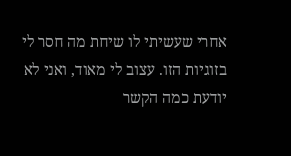אחרי שעשיתי לו שיחת מה חסר לי בזוגיות הזו. עצוב לי מאוד, ואני לא יודעת כמה הקשר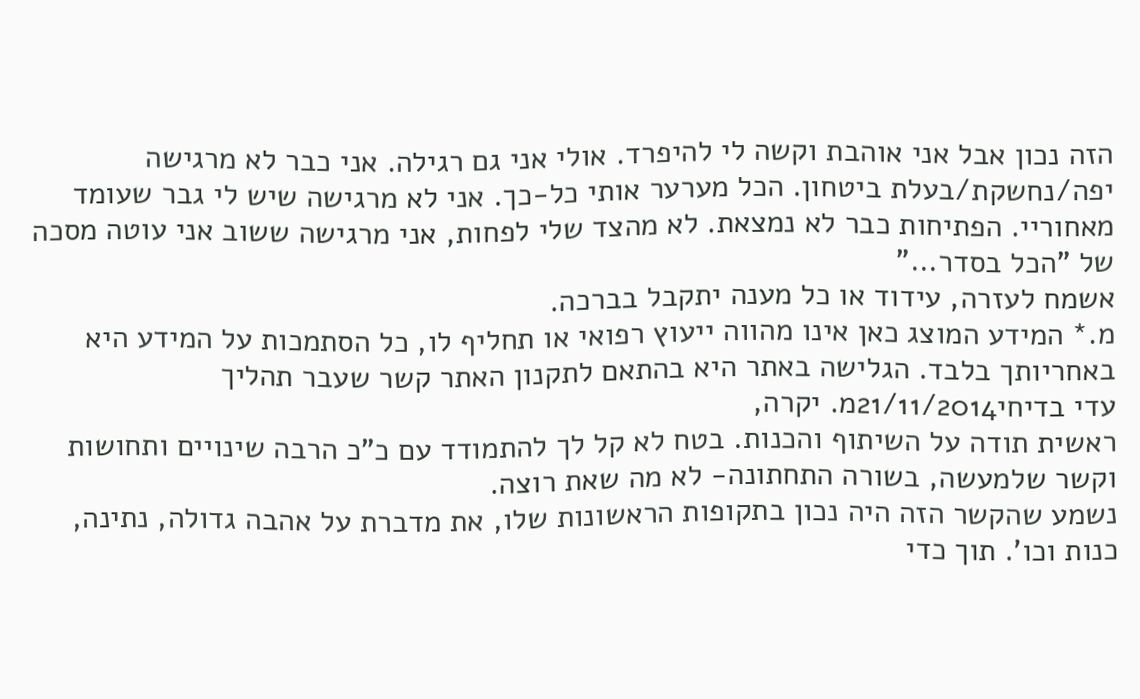הזה נכון אבל אני אוהבת וקשה לי להיפרד. אולי אני גם רגילה. אני כבר לא מרגישה יפה/נחשקת/בעלת ביטחון. הכל מערער אותי כל-כך. אני לא מרגישה שיש לי גבר שעומד מאחוריי. הפתיחות כבר לא נמצאת. לא מהצד שלי לפחות, אני מרגישה ששוב אני עוטה מסכה של "הכל בסדר..."
אשמח לעזרה, עידוד או כל מענה יתקבל בברכה.
מ.* המידע המוצג כאן אינו מהווה ייעוץ רפואי או תחליף לו, כל הסתמכות על המידע היא באחריותך בלבד. הגלישה באתר היא בהתאם לתקנון האתר קשר שעבר תהליך
עדי בדיחי21/11/2014מ. יקרה,
ראשית תודה על השיתוף והכנות. בטח לא קל לך להתמודד עם כ"כ הרבה שינויים ותחושות וקשר שלמעשה, בשורה התחתונה- לא מה שאת רוצה.
נשמע שהקשר הזה היה נכון בתקופות הראשונות שלו, את מדברת על אהבה גדולה, נתינה, כנות וכו'. תוך כדי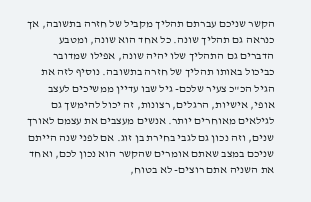הקשר שניכם עברתם תהליך מקביל של חזרה בתשובה, אך כנראה גם תהליך שונה. כל אחד הוא שונה, ומטבע הדברים גם התהליך שלו יהיה שונה, אפילו שמדובר כביכול באותו תהליך של חזרה בתשובה. נוסיף לזה את הגיל הכ"כ צעיר שלכם- גיל שבו עדיין ממשיכים לעצב אופי, אישיות, הרגלים, רצונות, זה יכול להימשך גם לגילאים מאוחרים יותר. אנשים מעצבים את עצמם לאורך שנים, וזה נכון גם לגבי בחירת בן זוג. אם לפני שנה הייתם שניכם במצב שאתם אומרים שהקשר הוא נכון לכם, ואחד את השניה אתם רוצים- לא בטוח,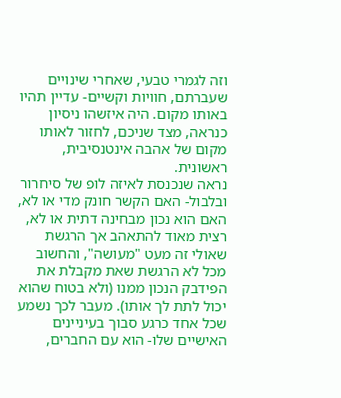וזה לגמרי טבעי, שאחרי שינויים שעברתם, חוויות וקשיים- עדיין תהיו באותו מקום. היה איזשהו ניסיון כנראה, מצד שניכם, לחזור לאותו מקום של אהבה אינטנסיבית, ראשונית.
נראה שנכנסת לאיזה לופ של סיחרור ובלבול- האם הקשר חונק מדי או לא, האם הוא נכון מבחינה דתית או לא, רצית מאוד להתאהב אך הרגשת שאולי זה מעט "מעושה", והחשוב מכל לא הרגשת שאת מקבלת את הפידבק הנכון ממנו (ולא בטוח שהוא יכול לתת לך אותו). מעבר לכך נשמע שכל אחד כרגע סבוך בעיניינים האישיים שלו- הוא עם החברים,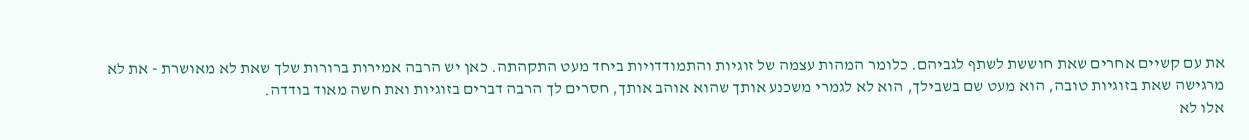את עם קשיים אחרים שאת חוששת לשתף לגביהם. כלומר המהות עצמה של זוגיות והתמודדויות ביחד מעט התקהתה. כאן יש הרבה אמירות ברורות שלך שאת לא מאושרת - את לא מרגישה שאת בזוגיות טובה, הוא מעט שם בשבילך, הוא לא לגמרי משכנע אותך שהוא אוהב אותך, חסרים לך הרבה דברים בזוגיות ואת חשה מאוד בודדה.
אלו לא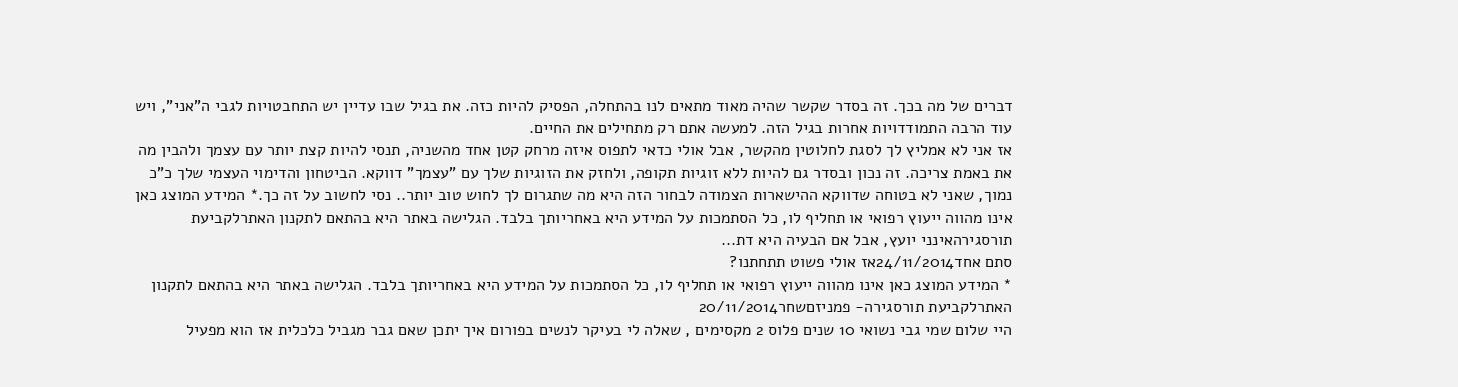דברים של מה בכך. זה בסדר שקשר שהיה מאוד מתאים לנו בהתחלה, הפסיק להיות כזה. את בגיל שבו עדיין יש התחבטויות לגבי ה"אני", ויש עוד הרבה התמודדויות אחרות בגיל הזה. למעשה אתם רק מתחילים את החיים.
אז אני לא אמליץ לך לסגת לחלוטין מהקשר, אבל אולי כדאי לתפוס איזה מרחק קטן אחד מהשניה, תנסי להיות קצת יותר עם עצמך ולהבין מה את באמת צריכה. זה נכון ובסדר גם להיות ללא זוגיות תקופה, ולחזק את הזוגיות שלך עם "עצמך" דווקא. הביטחון והדימוי העצמי שלך כ"כ נמוך, שאני לא בטוחה שדווקא ההישארות הצמודה לבחור הזה היא מה שתגרום לך לחוש טוב יותר.. נסי לחשוב על זה כך.* המידע המוצג כאן אינו מהווה ייעוץ רפואי או תחליף לו, כל הסתמכות על המידע היא באחריותך בלבד. הגלישה באתר היא בהתאם לתקנון האתרלקביעת תורסגירהאינני יועץ, אבל אם הבעיה היא דת...
סתם אחד24/11/2014אז אולי פשוט תתחתנו?
* המידע המוצג כאן אינו מהווה ייעוץ רפואי או תחליף לו, כל הסתמכות על המידע היא באחריותך בלבד. הגלישה באתר היא בהתאם לתקנון האתרלקביעת תורסגירה- פמניזםשחר20/11/2014
היי שלום שמי גבי נשואי 10 שנים פלוס 2 מקסימים , שאלה לי בעיקר לנשים בפורום איך יתכן שאם גבר מגביל כלכלית אז הוא מפעיל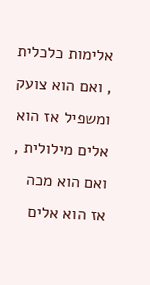אלימות כלכלית , ואם הוא צועק ומשפיל אז הוא אלים מילולית , ואם הוא מכה אז הוא אלים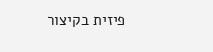פיזית בקיצור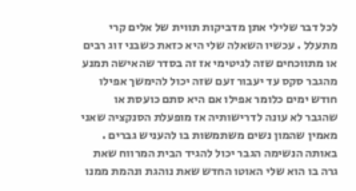לכל דבר שלילי אתן מדביקות תווית של אלים קרי מתעלל . עכשיו השאלה שלי היא כזאת כשבני זוג רבים או מתווכחים שזה לגיטימי אז זה בסדר שהאישה תמנע מהגבר סקס עד יעבור זעם שזה יכול להימשך אפילו חודש ימים כלומר אפילו אם היא סתם כועסת או שהגבר לא עונה לדרישותיה אז מופעלת הסנקציה שאני מאמין שהמון נשים משתמשות בו להעניש גברים . באותה הנשימה הגבר יכול להגיד הבית המרווח שאת גרה בו הוא שלי האוטו החדש שאת נוהגת ונהמת ממנו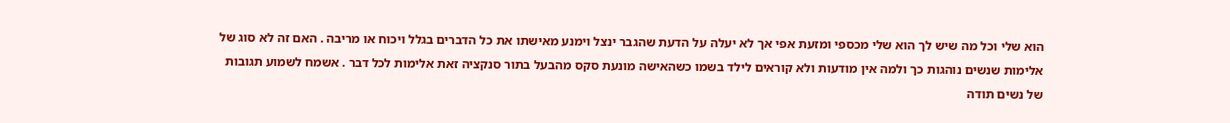הוא שלי וכל מה שיש לך הוא שלי מכספי ומזעת אפי אך לא יעלה על הדעת שהגבר ינצל וימנע מאישתו את כל הדברים בגלל ויכוח או מריבה . האם זה לא סוג של אלימות שנשים נוהגות כך ולמה אין מודעות ולא קוראים לילד בשמו כשהאישה מונעת סקס מהבעל בתור סנקציה זאת אלימות לכל דבר . אשמח לשמוע תגובות של נשים תודה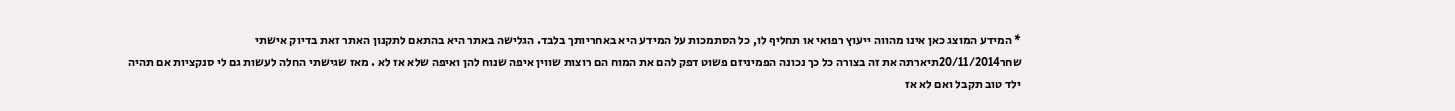* המידע המוצג כאן אינו מהווה ייעוץ רפואי או תחליף לו, כל הסתמכות על המידע היא באחריותך בלבד. הגלישה באתר היא בהתאם לתקנון האתר זאת בדיוק אישתי
שחר20/11/2014תיארתה את זה בצורה כל כך נכונה הפמיניזם פשוט דפק להם את המוח הם רוצות שווין איפה שנוח להן ואיפה שלא אז לא . מאז שגישתי החלה לעשות גם לי סנקציות אם תהיה ילד טוב תקבל ואם לא אז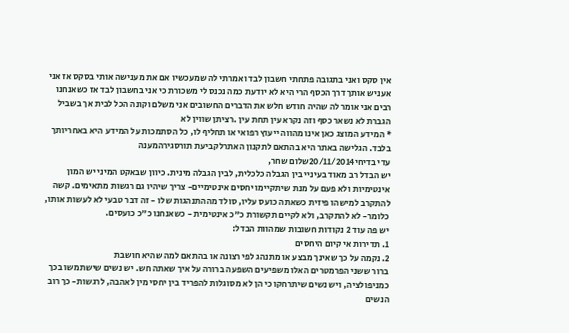אין סקס ואני בתגובה פתחתי חשבון לבד ואמרתי לה שמעכשיו אם את מענישה אותי בסקס אז אני אעניש אותך דרך הכסף הרי היא לא יודעת כמה נכנס לי משכורת כי אני בחשבון לבד אז כשאנחנו רבים אני אומר לה שהיה חודש חלש את הדברים החשובים אני משלם וקונה הכל לבית אך בשביל הגברת לא נשאר כסף וזה נקרא עין תחת עין .רציתן שווין לא
* המידע המוצג כאן אינו מהווה ייעוץ רפואי או תחליף לו, כל הסתמכות על המידע היא באחריותך בלבד. הגלישה באתר היא בהתאם לתקנון האתרלקביעת תורסגירהמענה
עדי בדיחי20/11/2014שלום שחר,
יש הבדל רב מאוד בעיניי בין הגבלה כלכלית, לבין הגבלה מינית. כיוון שבאקט המיני יש המון אינטימיות ולא פעם על מנת שיתקיימו יחסים אינטימיים- צריך שיהיו גם רגשות מתאימים. קשה להתקרב למישהו פיזית כשאתה כועס עליו, סולד מההתנהגות שלו - זה דבר טבעי לא לעשות אותו, כלומר- לא להתקרב, ולא לקיים תקשורת כ"כ אינטימית - כשאנחנו כ"כ כועסים.
יש פה עוד 2 נקודות חשובות שמהוות הבדל:
1. תדירות אי קיום היחסים
2. נקמה על כך שאינך מבצע או מתנהג לפי רצונה או בהתאם למה שהיא חושבת
ברור ששני הפרמטרים האלו משפיעים השפעה ברורה על איך שאתה חש. יש נשים שישתמשו בכך כמניפולציה, ויש נשים שיתרחקו כי הן לא מסוגלות להפריד בין יחסי מין לאהבה, לרגשות- כך רוב הנשים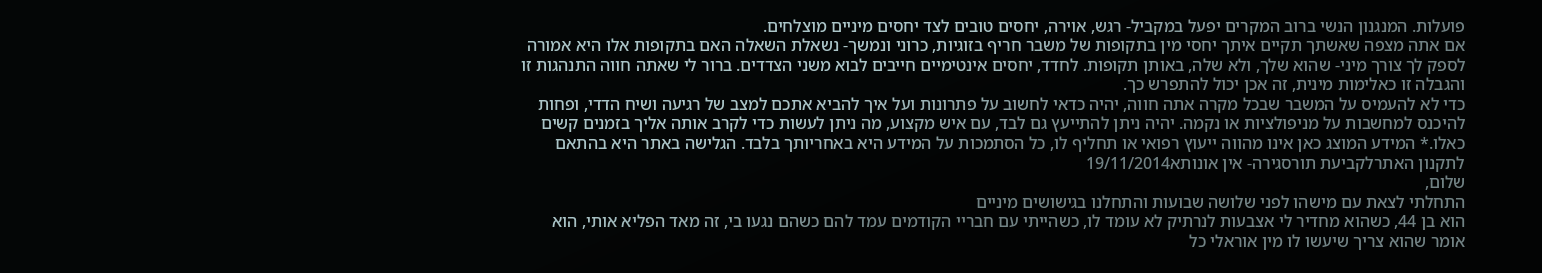פועלות. המנגנון הנשי ברוב המקרים יפעל במקביל- רגש, אוירה, יחסים טובים לצד יחסים מיניים מוצלחים.
אם אתה מצפה שאשתך תקיים איתך יחסי מין בתקופות של משבר חריף בזוגיות, כרוני ונמשך- נשאלת השאלה האם בתקופות אלו היא אמורה לספק לך צורך מיני- שהוא שלך, ולא שלה, באותן תקופות. לחדד, יחסים אינטימיים חייבים לבוא משני הצדדים. ברור לי שאתה חווה התנהגות זו והגבלה זו כאלימות מינית, זה אכן יכול להתפרש כך.
כדי לא להעמיס על המשבר שבכל מקרה אתה חווה, יהיה כדאי לחשוב על פתרונות ועל איך להביא אתכם למצב של רגיעה ושיח הדדי, ופחות להיכנס למחשבות על מניפולציות או נקמה. יהיה ניתן להתייעץ גם לבד, עם איש מקצוע, מה ניתן לעשות כדי לקרב אותה אליך בזמנים קשים כאלו.* המידע המוצג כאן אינו מהווה ייעוץ רפואי או תחליף לו, כל הסתמכות על המידע היא באחריותך בלבד. הגלישה באתר היא בהתאם לתקנון האתרלקביעת תורסגירה- אין אונותא19/11/2014
שלום,
התחלתי לצאת עם מישהו לפני שלושה שבועות והתחלנו בגישושים מיניים
הוא בן 44, כשהוא מחדיר לי אצבעות לנרתיק לא עומד לו, כשהייתי עם חבריי הקודמים עמד להם כשהם נגעו בי, זה מאד הפליא אותי, הוא אומר שהוא צריך שיעשו לו מין אוראלי כל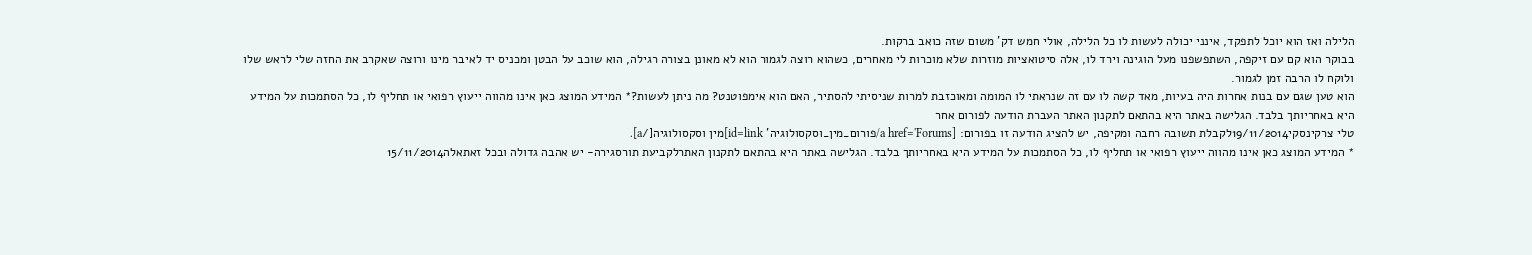הלילה ואז הוא יוכל לתפקד, אינני יכולה לעשות לו כל הלילה, אולי חמש דק' משום שזה כואב ברקות.
בבוקר הוא קם עם זיקפה, השתפשפנו מעל הוגינה וירד לו, אלה סיטואציות מוזרות שלא מוכרות לי מאחרים, כשהוא רוצה לגמור הוא לא מאונן בצורה רגילה, הוא שוכב על הבטן ומכניס יד לאיבר מינו ורוצה שאקרב את החזה שלי לראש שלו ולוקח לו הרבה זמן לגמור.
הוא טען שגם עם בנות אחרות היה בעיות, מאד קשה לו עם זה שנראתי לו המומה ומאוכזבת למרות שניסיתי להסתיר, האם הוא אימפוטנט? מה ניתן לעשות?* המידע המוצג כאן אינו מהווה ייעוץ רפואי או תחליף לו, כל הסתמכות על המידע היא באחריותך בלבד. הגלישה באתר היא בהתאם לתקנון האתר העברת הודעה לפורום אחר
טלי צרקינסקי19/11/2014לקבלת תשובה רחבה ומקיפה, יש להציג הודעה זו בפורום: [a href='Forums/פורום_מין_וסקסולוגיה' id=link]מין וסקסולוגיה[/a].
* המידע המוצג כאן אינו מהווה ייעוץ רפואי או תחליף לו, כל הסתמכות על המידע היא באחריותך בלבד. הגלישה באתר היא בהתאם לתקנון האתרלקביעת תורסגירה- יש אהבה גדולה ובכל זאתאלה15/11/2014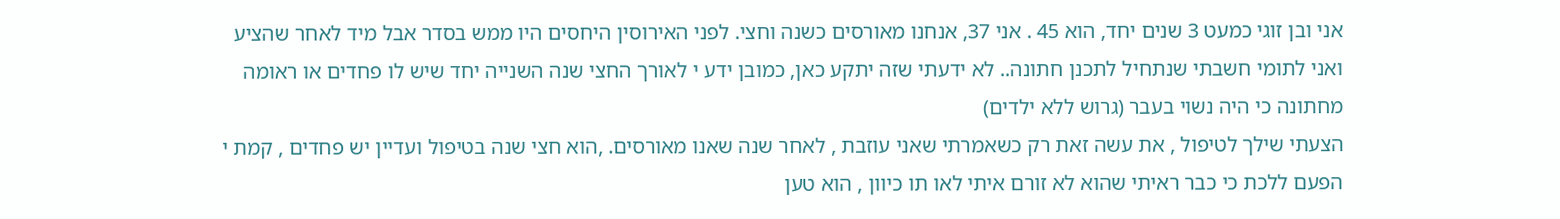אני ובן זוגי כמעט 3 שנים יחד, הוא 45 . אני 37, אנחנו מאורסים כשנה וחצי. לפני האירוסין היחסים היו ממש בסדר אבל מיד לאחר שהציע ואני לתומי חשבתי שנתחיל לתכנן חתונה.. לא ידעתי שזה יתקע כאן, כמובן ידע י לאורך החצי שנה השנייה יחד שיש לו פחדים או ראומה מחתונה כי היה נשוי בעבר (גרוש ללא ילדים)
הצעתי שילך לטיפול , את עשה זאת רק כשאמרתי שאני עוזבת , לאחר שנה שאנו מאורסים. ,הוא חצי שנה בטיפול ועדיין יש פחדים , קמת י הפעם ללכת כי כבר ראיתי שהוא לא זורם איתי לאו תו כיוון , הוא טען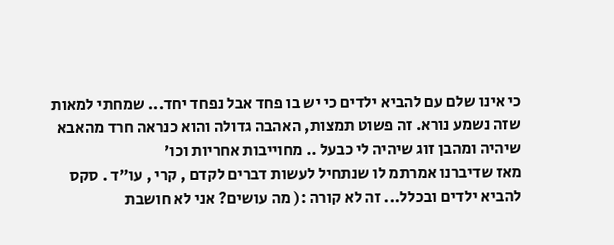כי אינו שלם עם להביא ילדים כי יש בו פחד אבל נפחד יחד... שמחתי למאות שזה נשמע נורא. זה פשוט תמצות, האהבה גדולה והוא כנראה חרד מהאבא שיהיה ומהבן זוג שיהיה לי כבעל .. מחוייבות אחריות וכו׳
מאז שדיברנו אמרתמ לו שנתחיל לעשות דברים לקדם , קרי , עו״ד . סקס להביא ילדים ובכלל... זה לא קורה :( מה עושים? אני לא חושבת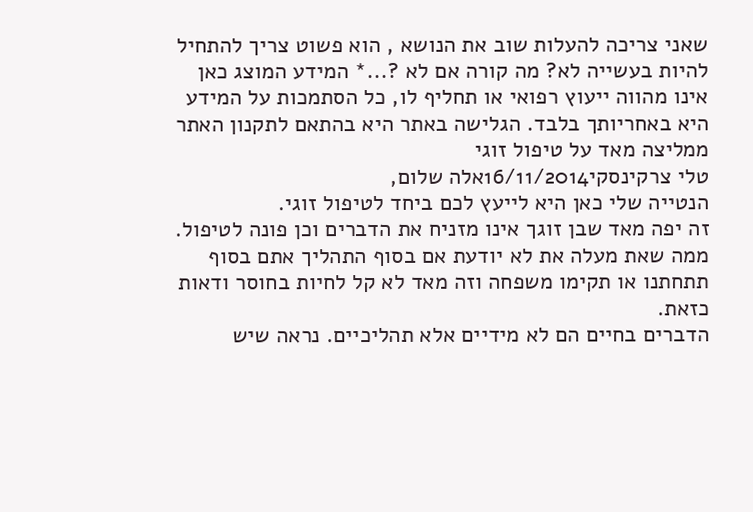שאני צריכה להעלות שוב את הנושא , הוא פשוט צריך להתחיל להיות בעשייה לא? מה קורה אם לא ?...* המידע המוצג כאן אינו מהווה ייעוץ רפואי או תחליף לו, כל הסתמכות על המידע היא באחריותך בלבד. הגלישה באתר היא בהתאם לתקנון האתר ממליצה מאד על טיפול זוגי
טלי צרקינסקי16/11/2014אלה שלום,
הנטייה שלי כאן היא לייעץ לכם ביחד לטיפול זוגי.
זה יפה מאד שבן זוגך אינו מזניח את הדברים וכן פונה לטיפול.
ממה שאת מעלה את לא יודעת אם בסוף התהליך אתם בסוף תתחתנו או תקימו משפחה וזה מאד לא קל לחיות בחוסר ודאות כזאת.
הדברים בחיים הם לא מידיים אלא תהליכיים. נראה שיש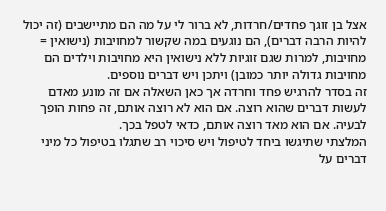אצל בן זוגך פחדים/חרדות, לא ברור לי על מה הם מתיישבים (זה יכול להיות הרבה דברים), הם נוגעים במה שקשור למחויבות (נישואין = מחויבות, למרות שגם זוגיות ללא נישואין היא מחויבות וילדים הם מחויבות גדולה יותר כמובן) ויתכן ויש דברים נוספים.
זה בסדר להרגיש פחד וחרדה אך כאן השאלה אם זה מונע מאדם לעשות דברים שהוא רוצה. אם הוא לא רוצה אותם, זה פחות הופך לבעיה. אם הוא מאד רוצה אותם, כדאי לטפל בכך.
המלצתי שתיגשו ביחד לטיפול ויש סיכוי רב שתגלו בטיפול כל מיני דברים על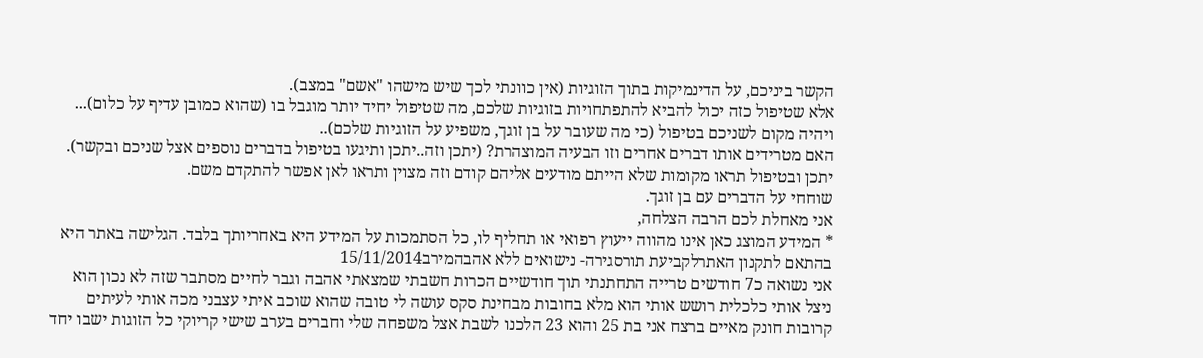הקשר ביניכם, על הדינמיקות בתוך הזוגיות (אין כוונתי לכך שיש מישהו "אשם" במצב).
אלא שטיפול כזה יכול להביא להתפתחויות בזוגיות שלכם, מה שטיפול יחיד יותר מוגבל בו (שהוא כמובן עדיף על כלום)... ויהיה מקום לשניכם בטיפול (כי מה שעובר על בן זוגך, משפיע על הזוגיות שלכם)..
האם מטרידים אותו דברים אחרים וזו הבעיה המוצהרת? (יתכן וזה..יתכן ותיגעו בטיפול בדברים נוספים אצל שניכם ובקשר).
יתכן ובטיפול תראו מקומות שלא הייתם מודעים אליהם קודם וזה מצוין ותראו לאן אפשר להתקדם משם.
שוחחי על הדברים עם בן זוגך.
אני מאחלת לכם הרבה הצלחה,
* המידע המוצג כאן אינו מהווה ייעוץ רפואי או תחליף לו, כל הסתמכות על המידע היא באחריותך בלבד. הגלישה באתר היא בהתאם לתקנון האתרלקביעת תורסגירה- נישואים ללא אהבהמירב15/11/2014
אני נשואה כ7 חודשים טרייה התחתנתי תוך חודשיים הכרות חשבתי שמצאתי אהבה וגבר לחיים מסתבר שזה לא נכון הוא ניצל אותי כלכלית רושש אותי הוא מלא בחובות מבחינת סקס עושה לי טובה שהוא שוכב איתי עצבני מכה אותי לעיתים קרובות חונק מאיים ברצח אני בת 25 והוא 23 הלכנו לשבת אצל משפחה שלי וחברים בערב שישי קריוקי כל הזוגות ישבו יחד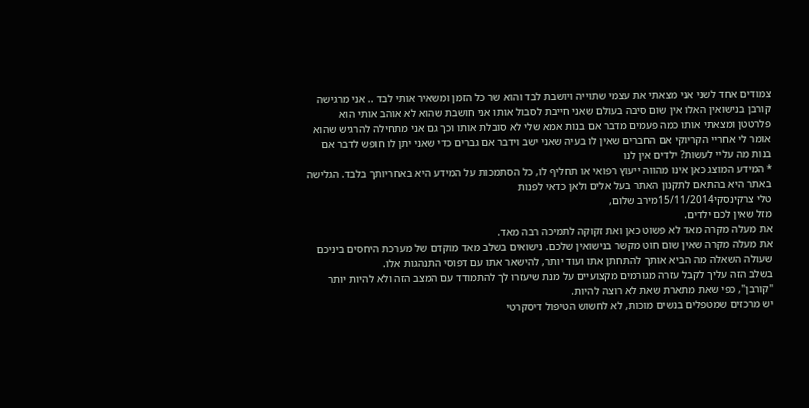צמודים אחד לשני אני מצאתי את עצמי שתוייה ויושבת לבד והוא שר כל הזמן ומשאיר אותי לבד .. אני מרגישה קורבן בנישואין האלו אין שום סיבה בעולם שאני חייבת לסבול אותו אני חושבת שהוא לא אוהב אותי הוא פלרטטן ומצאתי אותו כמה פעמים מדבר אם בנות אמא שלי לא סובלת אותו וכך גם אני מתחילה להרגיש שהוא אומר לי אחריי הקריוקי אם החברים שאין לו בעיה שאני ישב וידבר אם גברים כדי שאני יתן לו חופש לדבר אם בנות מה עליי לעשות? ילדים אין לנו
* המידע המוצג כאן אינו מהווה ייעוץ רפואי או תחליף לו, כל הסתמכות על המידע היא באחריותך בלבד. הגלישה באתר היא בהתאם לתקנון האתר בעל אלים ולאן כדאי לפנות
טלי צרקינסקי15/11/2014מירב שלום,
מזל שאין לכם ילדים.
את מעלה מקרה מאד לא פשוט כאן ואת זקוקה לתמיכה רבה מאד.
את מעלה מקרה שאין שום חוט מקשר בנישואין שלכם. נישואים בשלב מאד מוקדם של מערכת היחסים ביניכם שעולה השאלה מה הביא אותך להתחתן אתו ועוד יותר, להישאר אתו עם דפוסי התנהגות אלו.
בשלב הזה עליך לקבל עזרה מגורמים מקצועיים על מנת שיעזרו לך להתמודד עם המצב הזה ולא להיות יותר "קורבן", כפי שאת מתארת שאת לא רוצה להיות.
יש מרכזים שמטפלים בנשים מוכות, לא לחשוש הטיפול דיסקרטי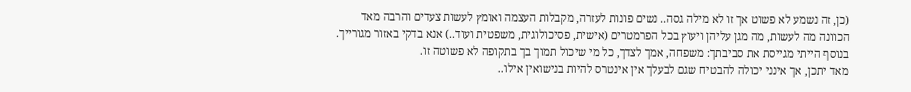(כן, זה נשמע לא פשוט אך זו לא מילה גסה.. נשים פונות לעזרה, מקבלות העצמה ואומץ לעשות צעדים והרבה מאד הכוונה מה לעשות, מה מגן עליהן ויעוץ בכל הפרמטרים (אישית, פסיכולוגית, משפטית ועוד..) אנא בדקי באזור מגורייך.
בנוסף הייתי מגייסת את סביבתך: משפחה, אמך לצדך, כל מי שיכול תמוך בך בתקופה לא פשוטה זו.
מאד יתכן, אך אינני יכולה להבטיח שגם לבעלך אין אינטרס להיות בנישואין אילו..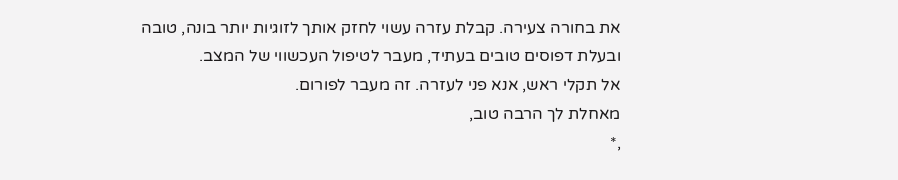את בחורה צעירה. קבלת עזרה עשוי לחזק אותך לזוגיות יותר בונה, טובה ובעלת דפוסים טובים בעתיד, מעבר לטיפול העכשווי של המצב.
אל תקלי ראש, אנא פני לעזרה. זה מעבר לפורום.
מאחלת לך הרבה טוב,
,*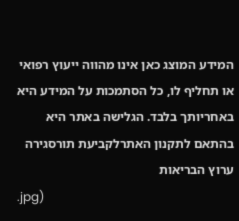המידע המוצג כאן אינו מהווה ייעוץ רפואי או תחליף לו, כל הסתמכות על המידע היא באחריותך בלבד. הגלישה באתר היא בהתאם לתקנון האתרלקביעת תורסגירה
ערוץ הבריאות
.jpg)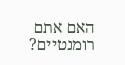האם אתם רומנטיים?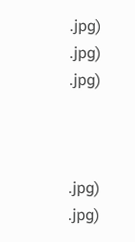.jpg)
.jpg)
.jpg)



.jpg)
.jpg)